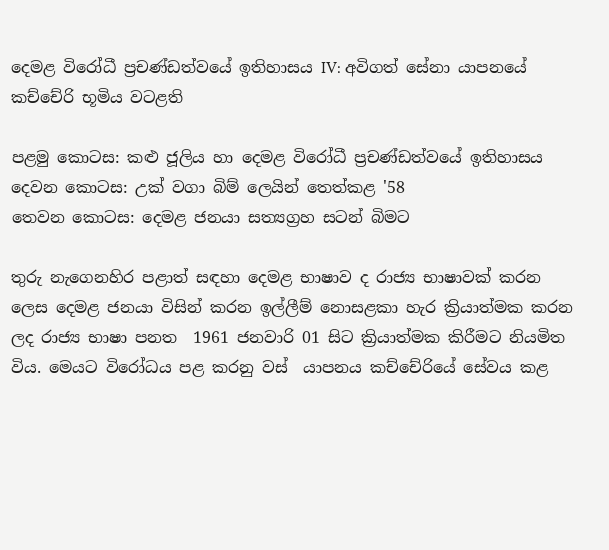දෙමළ විරෝධී ප්‍රචණ්ඩත්වයේ ඉතිහාසය IV: අවිගත් සේනා යාපනයේ කච්චේරි භූමිය වටළති

පළමු කොටස: කළු ජූලිය හා දෙමළ විරෝධී ප්‍රචණ්ඩත්වයේ ඉතිහාසය
දෙවන කොටස: උක් වගා බිම් ලෙයින් තෙත්කළ '58
තෙවන කොටස: දෙමළ ජනයා සත්‍යග්‍රහ සටන් බිමට

තුරු නැගෙනහිර පළාත් සඳහා දෙමළ භාෂාව ද රාජ්‍ය භාෂාවක් කරන ලෙස දෙමළ ජනයා විසින් කරන ඉල්ලීම් නොසළකා හැර ක්‍රියාත්මක කරන ලද රාජ්‍ය භාෂා පනත  1961 ජනවාරි 01 සිට ක්‍රියාත්මක කිරීමට නියමිත  විය. මෙයට විරෝධය පළ කරනු වස්  යාපනය කච්චේරියේ සේවය කළ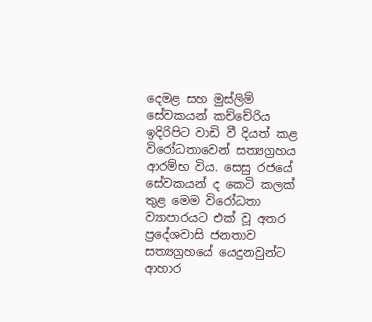දෙමළ සහ මුස්ලිම් සේවකයන් කච්චේරිය ඉදිරිපිට වාඩි වී දියත් කළ විරෝධතාවෙන් සත්‍යග්‍රහය ආරම්භ විය. සෙසු රජයේ සේවකයන් ද කෙටි කලක් තුළ මෙම විරෝධතා ව්‍යාපාරයට එක් වූ අතර ප්‍රදේශවාසි ජනතාව සත්‍යග්‍රහයේ යෙදුනවුන්ට ආහාර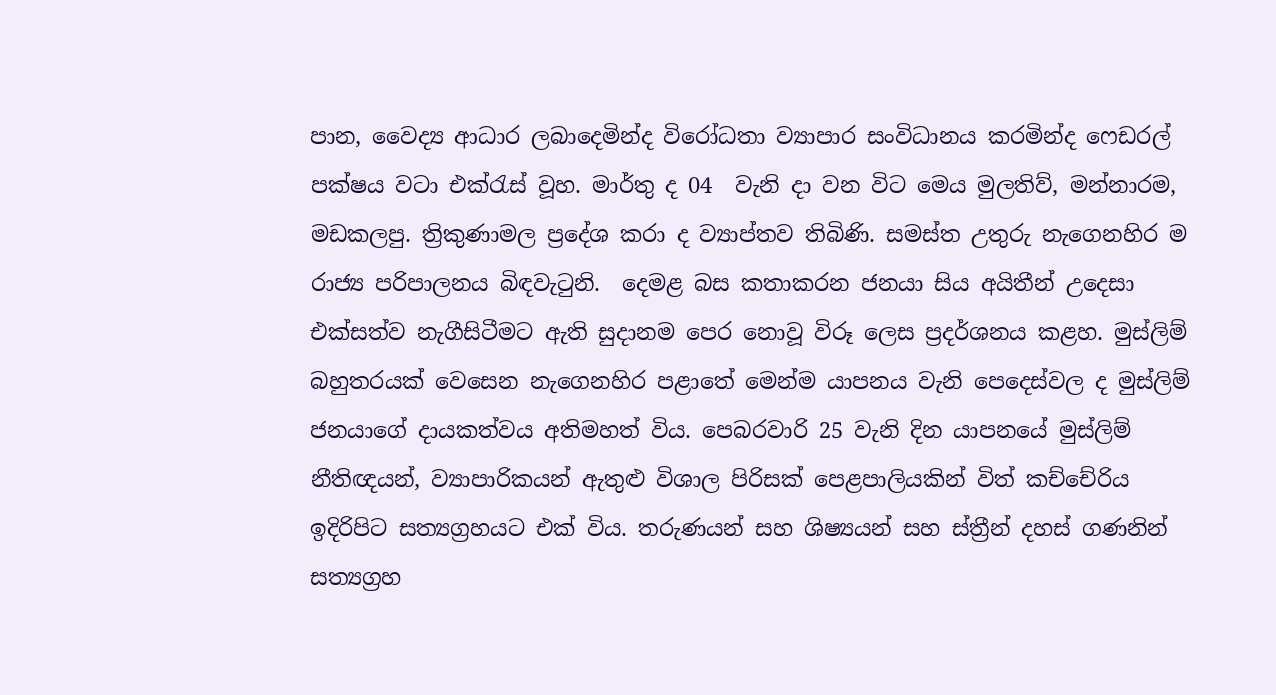පාන, වෛද්‍ය ආධාර ලබාදෙමින්ද විරෝධතා ව්‍යාපාර සංවිධානය කරමින්ද ෆෙඩරල් පක්ෂය වටා එක්රැස් වූහ. මාර්තු ද 04  වැනි දා වන විට මෙය මුලතිව්, මන්නාරම, මඩකලපු. ත්‍රිකුණාමල ප්‍රදේශ කරා ද ව්‍යාප්තව තිබිණි. සමස්ත උතුරු නැගෙනහිර ම රාජ්‍ය පරිපාලනය බිඳවැටුනි.  දෙමළ බස කතාකරන ජනයා සිය අයිතීන් උදෙසා එක්සත්ව නැගීසිටීමට ඇති සුදානම පෙර නොවූ විරූ ලෙස ප්‍රදර්ශනය කළහ. මුස්ලිම් බහුතරයක් වෙසෙන නැගෙනහිර පළාතේ මෙන්ම යාපනය වැනි පෙදෙස්වල ද මුස්ලිම් ජනයාගේ දායකත්වය අතිමහත් විය. පෙබරවාරි 25 වැනි දින යාපනයේ මුස්ලිම් නීතිඥයන්, ව්‍යාපාරිකයන් ඇතුළු විශාල පිරිසක් පෙළපාලියකින් විත් කච්චේරිය ඉදිරිපිට සත්‍යග්‍රහයට එක් විය. තරුණයන් සහ ශිෂ්‍යයන් සහ ස්ත්‍රීන් දහස් ගණනින් සත්‍යග්‍රහ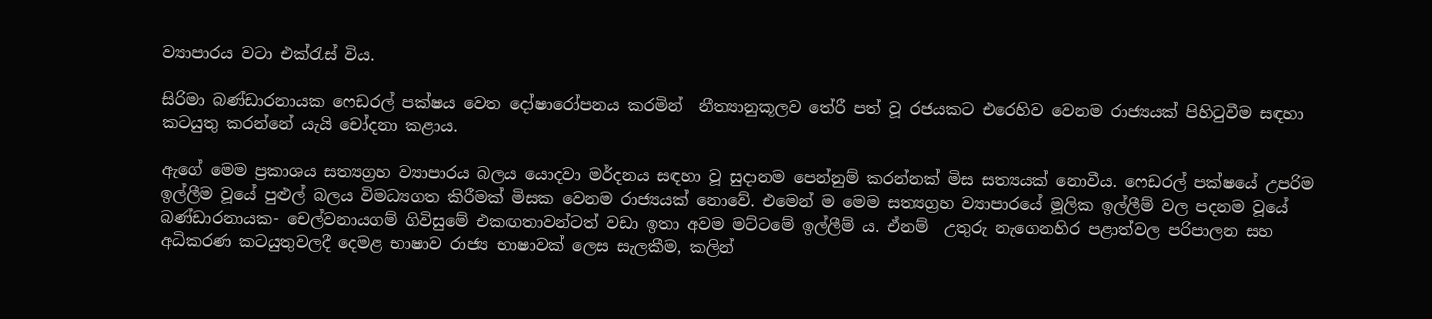ව්‍යාපාරය වටා එක්රැස් විය.

සිරිමා බණ්ඩාරනායක ෆෙඩරල් පක්ෂය වෙත දෝෂාරෝපනය කරමින්  නීත්‍යානුකූලව තේරී පත් වූ රජයකට එරෙහිව වෙනම රාජ්‍යයක් පිහිටුවීම සඳහා කටයුතු කරන්නේ යැයි චෝදනා කළාය.

ඇගේ මෙම ප්‍රකාශය සත්‍යග්‍රහ ව්‍යාපාරය බලය යොදවා මර්දනය සඳහා වූ සුදානම පෙන්නුම් කරන්නක් මිස සත්‍යයක් නොවීය. ෆෙඩරල් පක්ෂයේ උපරිම ඉල්ලීම වූයේ පුළුල් බලය විමධ්‍යගත කිරීමක් මිසක වෙනම රාජ්‍යයක් නොවේ. එමෙන් ම මෙම සත්‍යග්‍රහ ව්‍යාපාරයේ මූලික ඉල්ලීම් වල පදනම වූයේ බණ්ඩාරනායක- චෙල්වනායගම් ගිවිසුමේ එකඟතාවන්ටත් වඩා ඉතා අවම මට්ටමේ ඉල්ලීම් ය. ඒනම්  උතුරු නැගෙනහිර පළාත්වල පරිපාලන සහ අධිකරණ කටයුතුවලදී දෙමළ භාෂාව රාජ්‍ය භාෂාවක් ලෙස සැලකීම, කලින්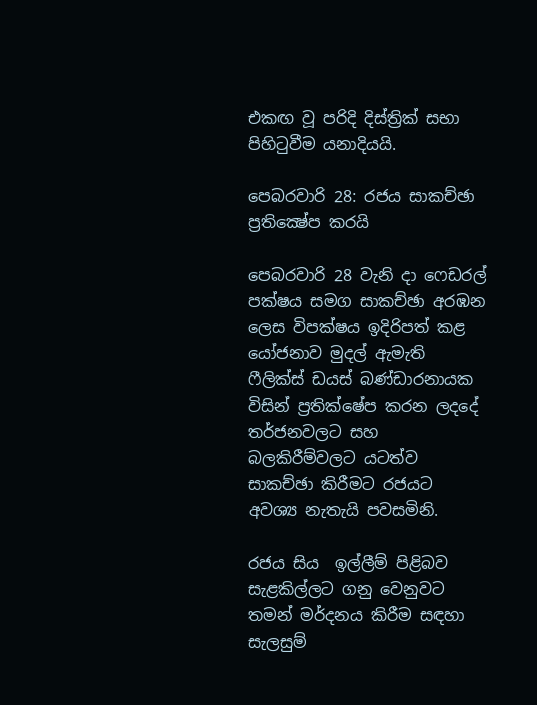එකඟ වූ පරිදි දිස්ත්‍රික් සභා පිහිටුවීම යනාදියයි.

පෙබරවාරි 28: රජය සාකච්ඡා ප්‍රතික්‍ෂේප කරයි

පෙබරවාරි 28 වැනි දා ෆෙඩරල් පක්ෂය සමග සාකච්ඡා අරඹන ලෙස විපක්ෂය ඉදිරිපත් කළ යෝජනාව මුදල් ඇමැති ෆීලික්ස් ඩයස් බණ්ඩාරනායක විසින් ප්‍රතික්ෂේප කරන ලදදේ තර්ජනවලට සහ බලකිරීම්වලට යටත්ව සාකච්ඡා කිරීමට රජයට අවශ්‍ය නැතැයි පවසමිනි.

රජය සිය  ඉල්ලීම් පිළිබව සැළකිල්ලට ගනු වෙනුවට  තමන් මර්දනය කිරීම සඳහා සැලසුම්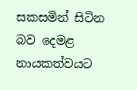සකසමින් සිටින බව දෙමළ නායකත්වයට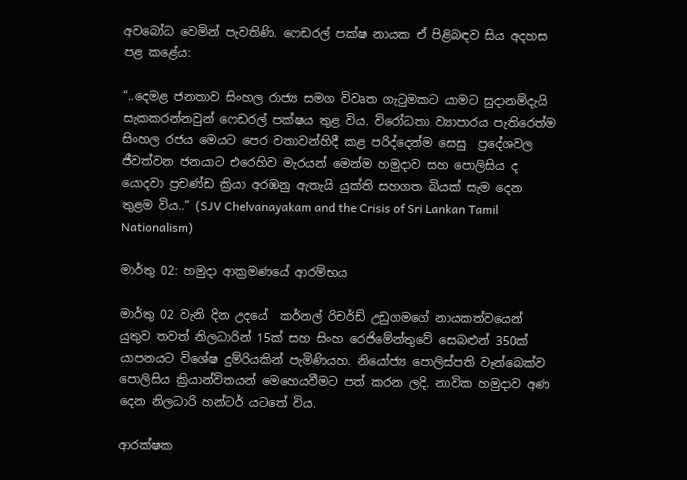අවබෝධ වෙමින් පැවතිණි. ෆෙඩරල් පක්ෂ නායක ඒ පිළිබඳව සිය අදහස පළ කළේය:

“..දෙමළ ජනතාව සිංහල රාජ්‍ය සමග විවෘත ගැටුමකට යාමට සුදානම්දැයි සැකකරන්නවුන් ෆෙඩරල් පක්ෂය තුළ විය. විරෝධතා ව්‍යාපාරය පැතිරෙත්ම සිංහල රජය මෙයට පෙර වතාවන්හිදී කළ පරිද්දෙන්ම සෙසු  ප්‍රදේශවල ජීවත්වන ජනයාට එරෙහිව මැරයන් මෙන්ම හමුදාව සහ පොලිසිය ද යොදවා ප්‍රචණ්ඩ ක්‍රියා අරඹනු ඇතැයි යුක්ති සහගත බියක් සැම දෙන තුළම විය..“ (SJV Chelvanayakam and the Crisis of Sri Lankan Tamil Nationalism)

මාර්තු 02: හමුදා ආක්‍රමණයේ ආරම්භය

මාර්තු 02 වැනි දින උදයේ  කර්නල් රිචර්ඩ් උඩුගමගේ නායකත්වයෙන් යුතුව තවත් නිලධාරින් 15ක් සහ සිංහ රෙජිමේන්තුවේ සෙබළුන් 350ක් යාපනයට විශේෂ දුම්රියකින් පැමිණියහ. නියෝජ්‍ය පොලිස්පති වෑන්බෙක්ව පොලිසිය ක්‍රියාන්විතයන් මෙහෙයවීමට පත් කරන ලදි. නාවික හමුදාව අණ දෙන නිලධාරි හන්ටර් යටතේ විය.

ආරක්ෂක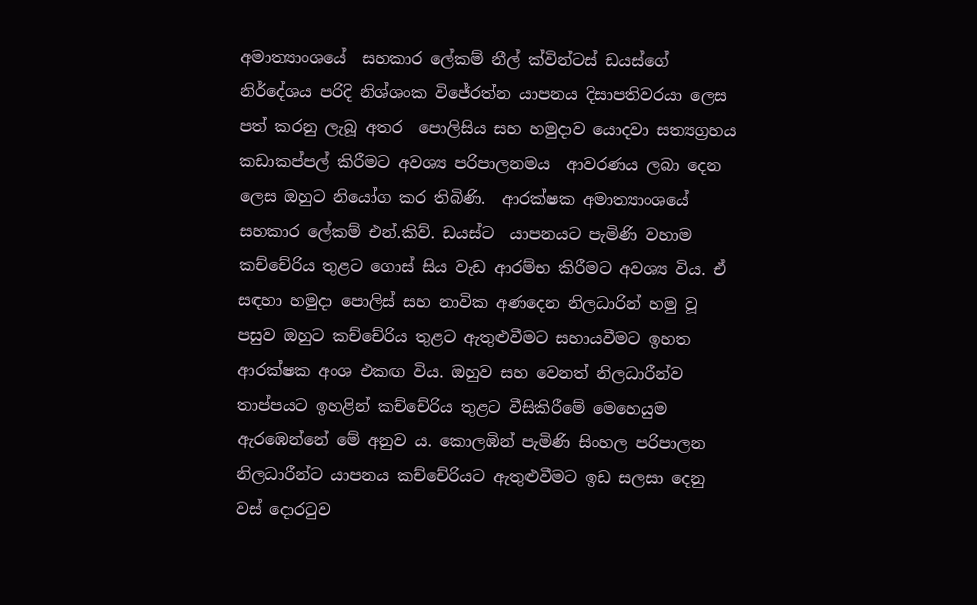අමාත්‍යාංශයේ  සහකාර ලේකම් නීල් ක්වින්ටස් ඩයස්ගේ නිර්දේශය පරිදි නිශ්ශංක විජේරත්න යාපනය දිසාපතිවරයා ලෙස පත් කරනු ලැබූ අතර  පොලිසිය සහ හමුදාව යොදවා සත්‍යග්‍රහය කඩාකප්පල් කිරීමට අවශ්‍ය පරිපාලනමය  ආවරණය ලබා දෙන ලෙස ඔහුට නියෝග කර තිබිණි.  ආරක්ෂක අමාත්‍යාංශයේ සහකාර ලේකම් එන්.කිව්. ඩයස්ට  යාපනයට පැමිණි වහාම කච්චේරිය තුළට ගොස් සිය වැඩ ආරම්භ කිරීමට අවශ්‍ය විය. ඒ සඳහා හමුදා පොලිස් සහ නාවික අණදෙන නිලධාරින් හමු වූ පසුව ඔහුට කච්චේරිය තුළට ඇතුළුවීමට සහායවීමට ඉහත ආරක්ෂක අංශ එකඟ විය. ඔහුව සහ වෙනත් නිලධාරීන්ව තාප්පයට ඉහළින් කච්චේරිය තුළට වීසිකිරීමේ මෙහෙයුම ඇරඹෙන්නේ මේ අනුව ය. කො‍ලඹින් පැමිණි සිංහල පරිපාලන නිලධාරීන්ට යාපනය කච්චේරියට ඇතුළුවීමට ඉඩ සලසා දෙනු වස් දොරටුව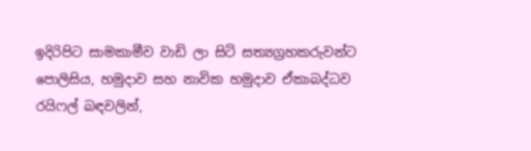ඉදිරිපිට සාමකාමීව වාඩි ලා සිටි සත්‍යග්‍රහකරුවන්ට පොලිසිය, හමුදාව සහ නාවික හමුදාව ඒකාබද්ධව රයිෆල් බඳවලින්,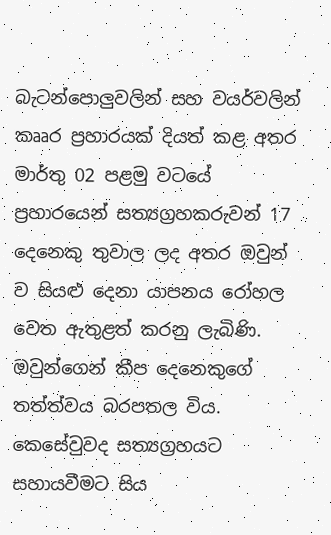බැටන්පොලුවලින් සහ වයර්වලින් කෲර ප්‍රහාරයක් දියත් කළ අතර මාර්තු 02 පළමු වටයේ ප්‍රහාරයෙන් සත්‍යග්‍රහකරුවන් 17 දෙනෙකු තුවාල ලද අතර ඔවුන් ව සියළු දෙනා යාපනය රෝහල වෙත ඇතුළත් කරනු ලැබිණි. ඔවුන්ගෙන් කීප දෙනෙකුගේ තත්ත්වය බරපතල විය. කෙසේවුවද සත්‍යග්‍රහයට සහායවීමට සිය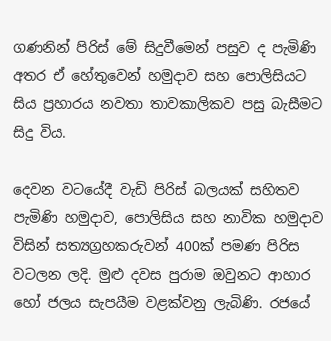ගණනින් පිරිස් මේ සිදුවීමෙන් පසුව ද පැමිණි අතර ඒ හේතුවෙන් හමුදාව සහ පොලිසියට සිය ප්‍රහාරය නවතා තාවකාලිකව පසු බැසීමට සිදු විය.

දෙවන වටයේදී වැඩි පිරිස් බලයක් සහිතව පැමිණි හමුදාව, පොලිසිය සහ නාවික හමුදාව විසින් සත්‍යග්‍රහකරුවන් 400ක් පමණ පිරිස වටලන ලදි. මුළු දවස පුරාම ඔවුනට ආහාර හෝ ජලය සැපයීම වළක්වනු ලැබිණි. රජයේ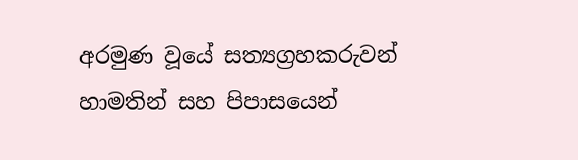අරමුණ වූයේ සත්‍යග්‍රහකරුවන් හාමතින් සහ පිපාසයෙන්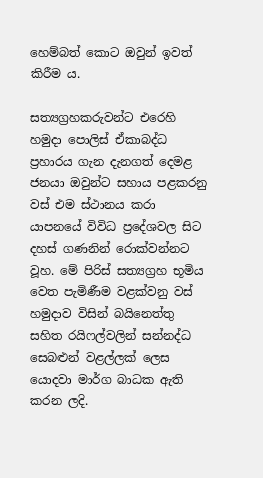හෙම්බත් කොට ඔවුන් ඉවත් කිරීම ය.

සත්‍යග්‍රහකරුවන්ට එරෙහි හමුදා පොලිස් ඒකාබද්ධ ප්‍රහාරය ගැන දැනගත් දෙමළ ජනයා ඔවුන්ට සහාය පළකරනු වස් එම ස්ථානය කරා යාපනයේ විවිධ ප්‍රදේශවල සිට දහස් ගණනින් රොක්වන්නට වූහ. මේ පිරිස් සත්‍යග්‍රහ භූමිය වෙත පැමිණීම වළක්වනු වස් හමුදාව විසින් බයිනෙත්තු සහිත රයිෆල්වලින් සන්නද්ධ සෙබළුන් වළල්ලක් ලෙස යොදවා මාර්ග බාධක ඇති කරන ලදි.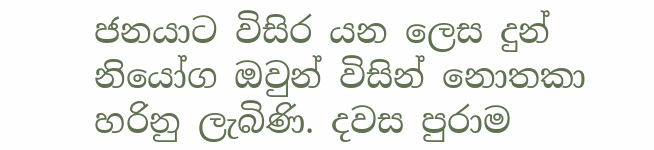ජනයාට විසිර යන ලෙස දුන් නියෝග ඔවුන් විසින් නොතකා හරිනු ලැබිණි. දවස පුරාම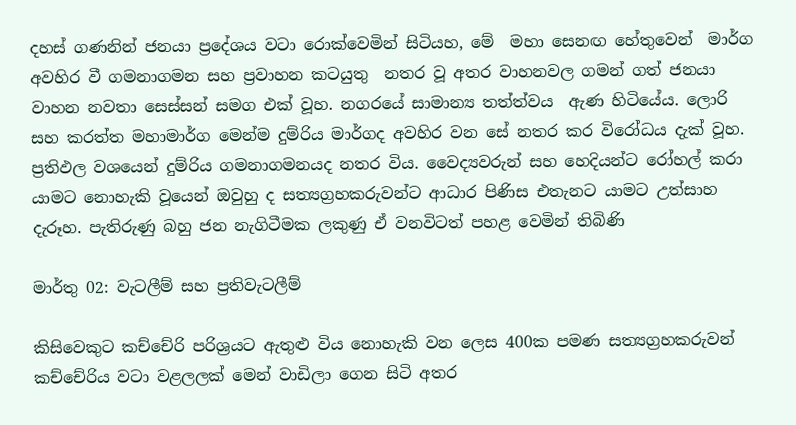දහස් ගණනින් ජනයා ප්‍රදේශය වටා රොක්වෙමින් සිටියහ, මේ  මහා සෙනඟ හේතුවෙන්  මාර්ග අවහිර වී ගමනාගමන සහ ප්‍රවාහන කටයුතු  නතර වූ අතර වාහනවල ගමන් ගත් ජනයා වාහන නවතා සෙස්සන් සමග එක් වූහ. නගරයේ සාමාන්‍ය තත්ත්වය  ඇණ හිටියේය. ලොරි සහ කරත්ත මහාමාර්ග මෙන්ම දුම්රිය මාර්ගද අවහිර වන සේ නතර කර විරෝධය දැක් වූහ. ප්‍රතිඵල වශයෙන් දුම්රිය ගමනාගමනයද නතර විය. වෛද්‍යවරුන් සහ හෙදියන්ට රෝහල් කරා යාමට නොහැකි වූයෙන් ඔවුහු ද සත්‍යග්‍රහකරුවන්ට ආධාර පිණිස එතැනට යාමට උත්සාහ දැරූහ. පැතිරුණු බහු ජන නැගිටීමක ලකුණු ඒ වනවිටත් පහළ වෙමින් තිබිණි

මාර්තු 02: වැටලීම් සහ ප්‍රතිවැටලීම්

කිසිවෙකුට කච්චේරි පරිශ්‍රයට ඇතුළු විය නොහැකි වන ලෙස 400ක පමණ සත්‍යග්‍රහකරුවන් කච්චේරිය වටා වළලලක් මෙන් වාඩිලා ගෙන සිටි අතර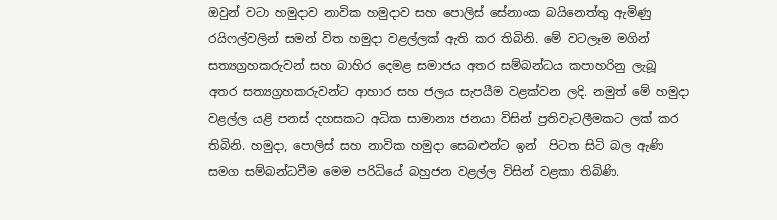ඔවුන් වටා හමුදාව නාවික හමුදාව සහ පොලිස් සේනාංක බයිනෙත්තු ඇමිණු රයිෆල්වලින් සමන් විත හමුදා වළල්ලක් ඇති කර තිබිනි. මේ වටලෑම මගින් සත්‍යග්‍රහකරුවන් සහ බාහිර දෙමළ සමාජය අතර සම්බන්ධය කපාහරිනු ලැබූ අතර සත්‍යග්‍රහකරුවන්ට ආහාර සහ ජලය සැපයීම වළක්වන ලදි. නමුත් මේ හමුදා වළල්ල යළි පනස් දහසකට අධික සාමාන්‍ය ජනයා විසින් ප්‍රතිවැටලීමකට ලක් කර තිබිනි. හමුදා, පොලිස් සහ නාවික හමුදා සෙබළුන්ට ඉන්  පිටත සිටි බල ඇණි සමග සම්බන්ධවීම මෙම පරිධියේ බහුජන වළල්ල විසින් වළකා තිබිණි.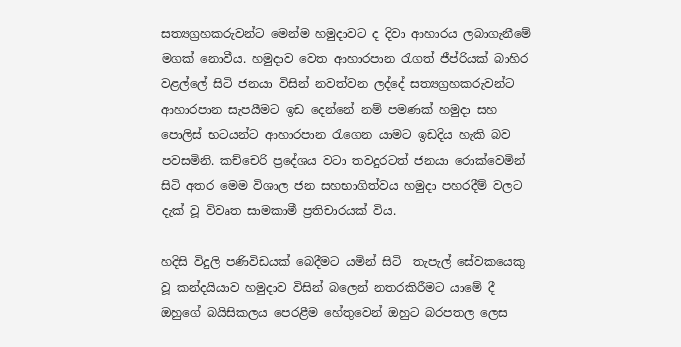සත්‍යග්‍රහකරුවන්ට මෙන්ම හමුදාවට ද දිවා ආහාරය ලබාගැනීමේ මගක් නොවීය. හමුදාව වෙත ආහාරපාන රැගත් ජීප්රියක් බාහිර වළල්ලේ සිටි ජනයා විසින් නවත්වන ලද්දේ සත්‍යග්‍රහකරුවන්ට ආහාරපාන සැපයීමට ඉඩ දෙන්නේ නම් පමණක් හමුදා සහ පොලිස් භටයන්ට ආහාරපාන රැගෙන යාමට ඉඩදිය හැකි බව පවසමිනි. කච්චෙරි ප්‍රදේශය වටා තවදුරටත් ජනයා රොක්වෙමින් සිටි අතර මෙම විශාල ජන සහභාගිත්වය හමුදා පහරදීම් වලට දැක් වූ විවෘත සාමකාමී ප්‍රතිචාරයක් විය.

හදිසි විදුලි පණිවිඩයක් බෙදීමට යමින් සිටි  තැපැල් සේවකයෙකු වූ කන්දයියාව හමුදාව විසින් බලෙන් නතරකිරීමට යාමේ දී ඔහුගේ බයිසිකලය පෙරළීම හේතුවෙන් ඔහුට බරපතල ලෙස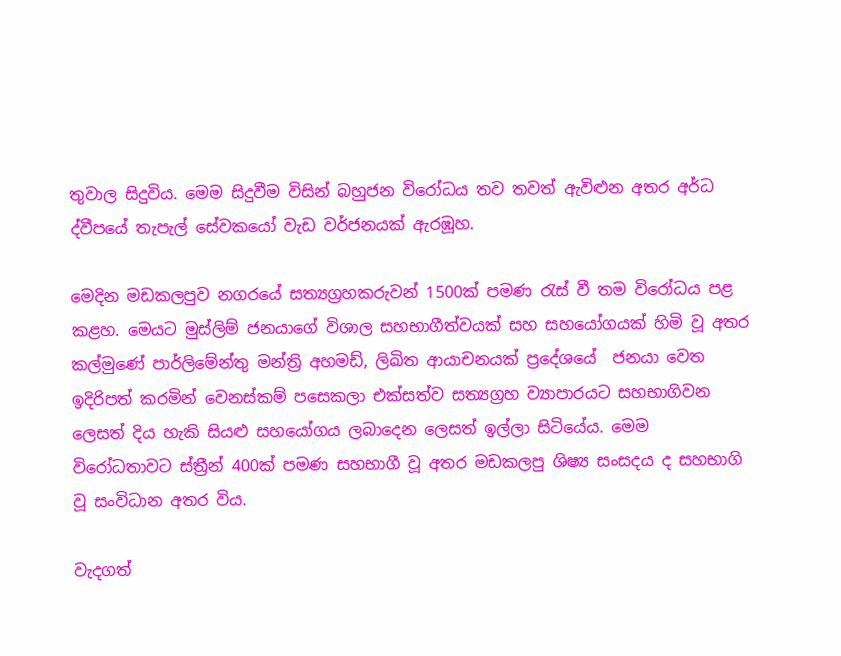තුවාල සිදුවිය. මෙම සිදුවීම විසින් බහුජන විරෝධය තව තවත් ඇවිළුන අතර අර්ධ ද්වීපයේ තැපැල් සේවකයෝ වැඩ වර්ජනයක් ඇරඹූහ.

මෙදින මඩකලපුව නගරයේ සත්‍යග්‍රහකරුවන් 1500ක් පමණ රැස් වී තම විරෝධය පළ කළහ. මෙයට මුස්ලිම් ජනයාගේ විශාල සහභාගීත්වයක් සහ සහයෝගයක් හිමි වූ අතර කල්මුණේ පාර්ලිමේන්තු මන්ත්‍රි අහමඩ්, ලිඛිත ආයාචනයක් ප්‍රදේශයේ  ජනයා වෙත ඉදිරිපත් කරමින් වෙනස්කම් පසෙකලා එක්සත්ව සත්‍යග්‍රහ ව්‍යාපාරයට සහභාගිවන ලෙසත් දිය හැකි සියළු සහයෝගය ලබාදෙන ලෙසත් ඉල්ලා සිටියේය. මෙම විරෝධතාවට ස්ත්‍රීන් 400ක් පමණ සහභාගී වූ අතර මඩකලපු ශිෂ්‍ය සංසදය ද සහභාගි වූ සංවිධාන අතර විය.

වැදගත්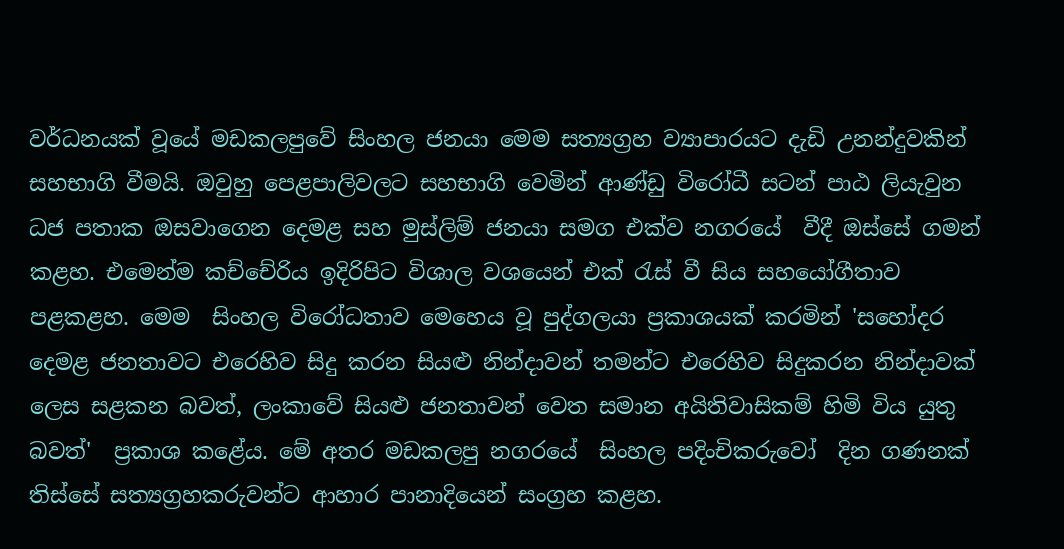වර්ධනයක් වූයේ මඩකලපුවේ සිංහල ජනයා මෙම සත්‍යග්‍රහ ව්‍යාපාරයට දැඩි උනන්දුවකින් සහභාගි වීමයි. ඔවුහු පෙළපාලිවලට සහභාගි වෙමින් ආණ්ඩු විරෝධී සටන් පාඨ ලියැවුන ධජ පතාක ඔසවාගෙන දෙමළ සහ මුස්ලිම් ජනයා සමග එක්ව නගරයේ  වීදී ඔස්සේ ගමන් කළහ. එමෙන්ම කච්චේරිය ඉදිරිපිට විශාල වශයෙන් එක් රැස් වී සිය සහයෝගීතාව පළකළහ. මෙම  සිංහල විරෝධතාව මෙහෙය වූ පුද්ගලයා ප්‍රකාශයක් කරමින් 'සහෝදර දෙමළ ජනතාවට එරෙහිව සිදු කරන සියළු නින්දාවන් තමන්ට එරෙහිව සිදුකරන නින්දාවක් ලෙස සළකන බවත්, ලංකාවේ සියළු ජනතාවන් වෙත සමාන අයිතිවාසිකම් හිමි විය යුතු බවත්'  ප්‍රකාශ කළේය. මේ අතර මඩකලපු නගරයේ  සිංහල පදිංචිකරුවෝ  දින ගණනක් තිස්සේ සත්‍යග්‍රහකරුවන්ට ආහාර පානාදියෙන් සංග්‍රහ කළහ.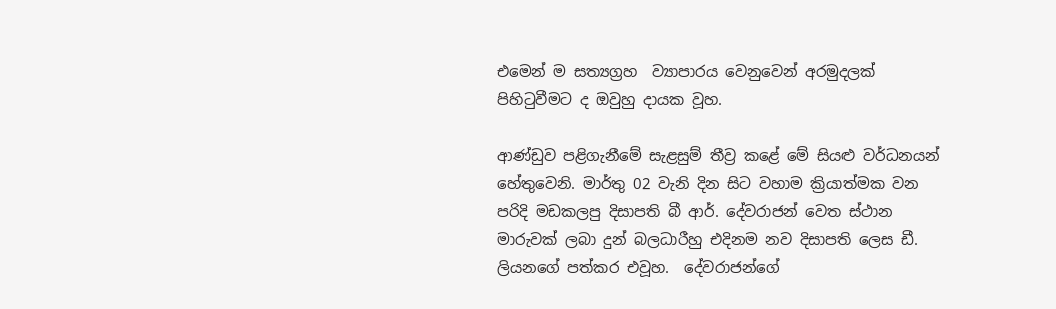එමෙන් ම සත්‍යග්‍රහ  ව්‍යාපාරය වෙනුවෙන් අරමුදලක් පිහිටුවීමට ද ඔවුහු දායක වූහ.

ආණ්ඩුව පළිගැනීමේ සැළසුම් තීව්‍ර කළේ මේ සියළු වර්ධනයන් හේතුවෙනි. මාර්තු 02 වැනි දින සිට වහාම ක්‍රියාත්මක වන පරිදි මඩකලපු දිසාපති බී ආර්. දේවරාජන් වෙත ස්ථාන මාරුවක් ලබා දුන් බලධාරීහු එදිනම නව දිසාපති ලෙස ඩී. ලියනගේ පත්කර එවූහ.  දේවරාජන්ගේ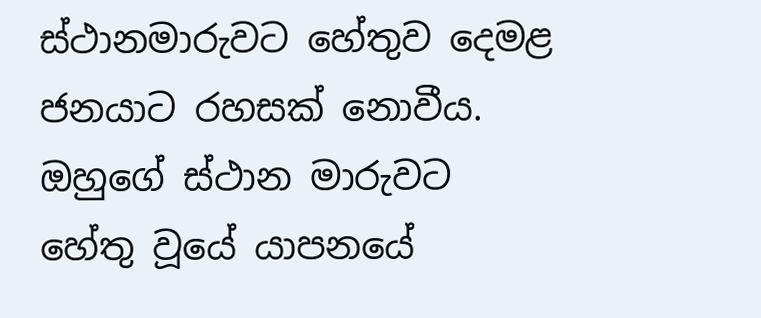ස්ථානමාරුවට හේතුව දෙමළ ජනයාට රහසක් නොවීය. ඔහුගේ ස්ථාන මාරුවට හේතු වූයේ යාපනයේ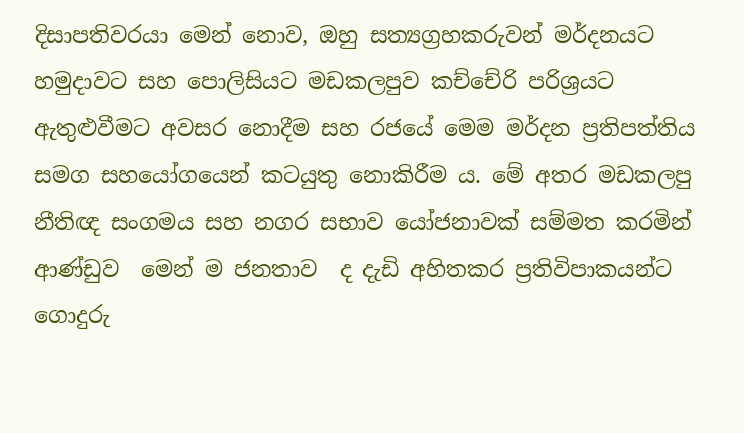දිසාපතිවරයා මෙන් නොව, ඔහු සත්‍යග්‍රහකරුවන් මර්දනයට හමුදාවට සහ පොලිසියට මඩකලපුව කච්චේරි පරිශ්‍රයට ඇතුළුවීමට අවසර නොදීම සහ රජයේ මෙම මර්දන ප්‍රතිපත්තිය සමග සහයෝගයෙන් කටයුතු නොකිරීම ය. මේ අතර මඩකලපු නීතිඥ සංගමය සහ නගර සභාව යෝජනාවක් සම්මත කරමින්  ආණ්ඩුව  මෙන් ම ජනතාව  ද දැඩි අහිතකර ප්‍රතිවිපාකයන්ට ගොදුරු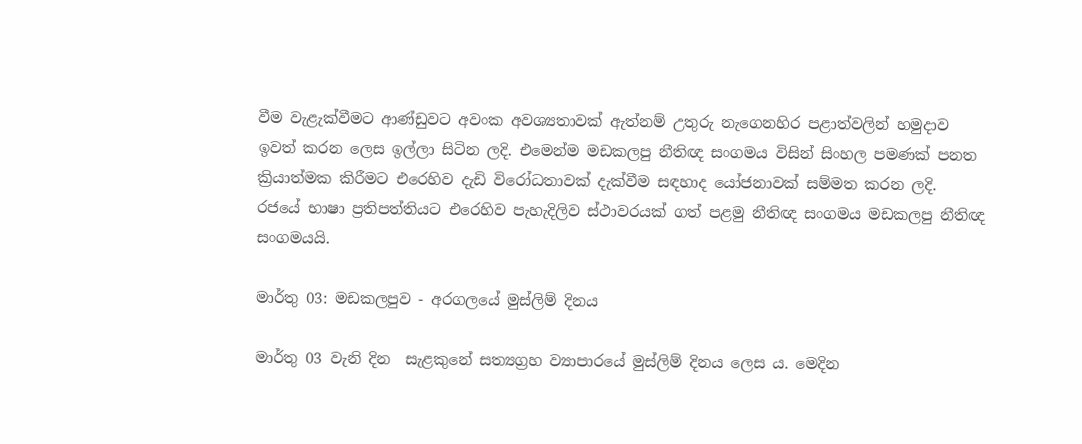වීම වැළැක්වීමට ආණ්ඩුවට අවංක අවශ්‍යතාවක් ඇත්නම් උතුරු නැගෙනහිර පළාත්වලින් හමුදාව ඉවත් කරන ලෙස ඉල්ලා සිටින ලදි. එමෙන්ම මඩකලපු නීතිඥ සංගමය විසින් සිංහල පමණක් පනත ක්‍රියාත්මක කිරීමට එරෙහිව දැඩි විරෝධතාවක් දැක්වීම සඳහාද යෝජනාවක් සම්මත කරන ලදි.  රජයේ භාෂා ප්‍රතිපත්තියට එරෙහිව පැහැදිලිව ස්ථාවරයක් ගත් පළමු නීතිඥ සංගමය මඩකලපු නීතිඥ සංගමයයි.

මාර්තු 03: මඩකලපුව - අරගලයේ මුස්ලිම් දිනය

මාර්තු 03 වැනි දින  සැළකුනේ සත්‍යග්‍රහ ව්‍යාපාරයේ මුස්ලිම් දිනය ලෙස ය. මෙදින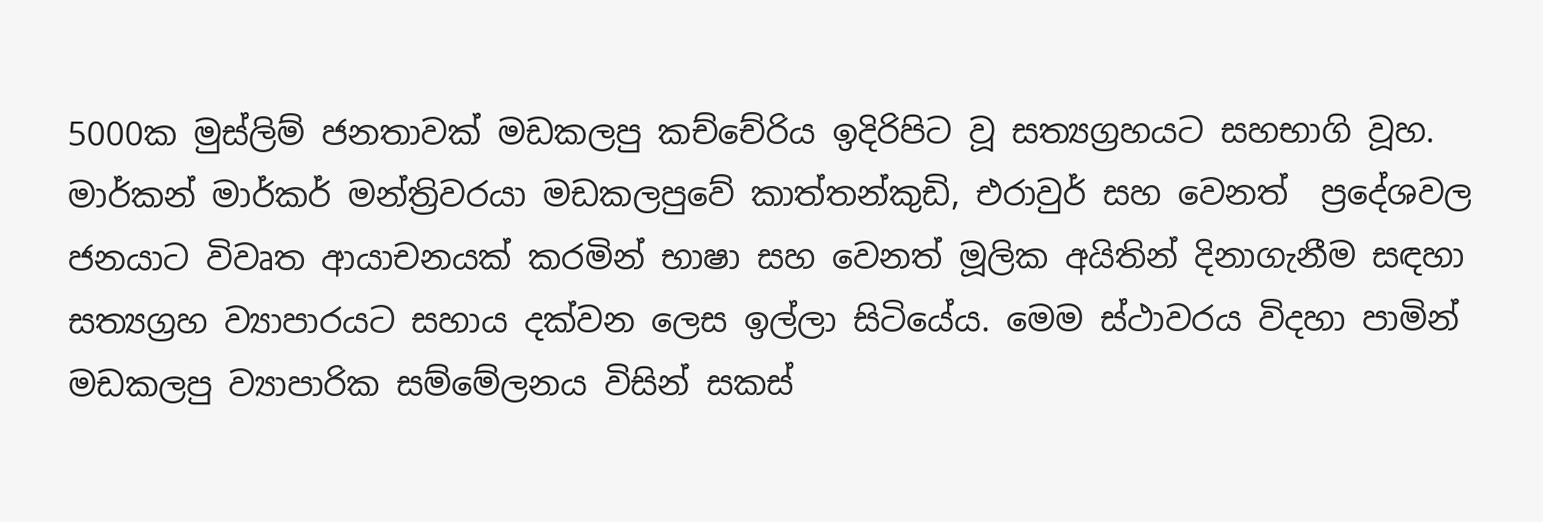5000ක මුස්ලිම් ජනතාවක් මඩකලපු කච්චේරිය ඉදිරිපිට වූ සත්‍යග්‍රහයට සහභාගි වූහ. මාර්කන් මාර්කර් මන්ත්‍රිවරයා මඩකලපුවේ කාත්තන්කුඩි, එරාවුර් සහ වෙනත්  ප්‍රදේශවල ජනයාට විවෘත ආයාචනයක් කරමින් භාෂා සහ වෙනත් මූලික අයිතින් දිනාගැනීම සඳහා සත්‍යග්‍රහ ව්‍යාපාරයට සහාය දක්වන ලෙස ඉල්ලා සිටියේය. මෙම ස්ථාවරය විදහා පාමින් මඩකලපු ව්‍යාපාරික සම්මේලනය විසින් සකස්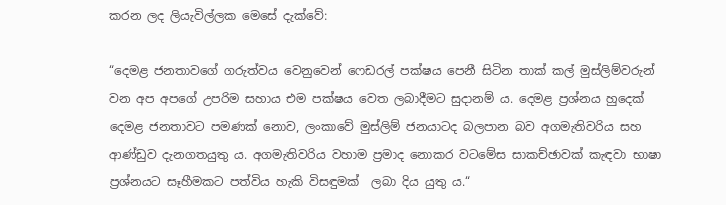කරන ලද ලියැවිල්ලක මෙසේ දැක්වේ:

“දෙමළ ජනතාවගේ ගරුත්වය වෙනුවෙන් ෆෙඩරල් පක්ෂය පෙනී සිටින තාක් කල් මුස්ලිම්වරුන් වන අප අපගේ උපරිම සහාය එම පක්ෂය වෙත ලබාදීමට සුදානම් ය. දෙමළ ප්‍රශ්නය හුදෙක් දෙමළ ජනතාවට පමණක් නොව, ලංකාවේ මුස්ලිම් ජනයාටද බලපාන බව අගමැතිවරිය සහ ආණ්ඩුව දැනගතයුතු ය. අගමැතිවරිය වහාම ප්‍රමාද නොකර වටමේස සාකච්ඡාවක් කැඳවා භාෂා ප්‍රශ්නයට සෑහීමකට පත්විය හැකි විසඳුමක්  ලබා දිය යුතු ය.“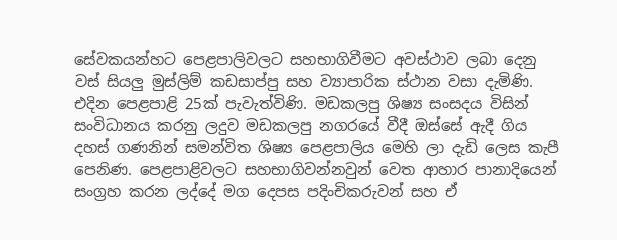සේවකයන්හට පෙළපාලිවලට සහභාගිවීමට අවස්ථාව ලබා දෙනු වස් සියලු මුස්ලිම් කඩසාප්පු සහ ව්‍යාපාරික ස්ථාන වසා දැමිණි. එදින පෙළපාළි 25ක් පැවැත්විණි. මඩකලපු ශිෂ්‍ය සංසදය විසින් සංවිධානය කරනු ලදුව මඩකලපු නගරයේ වීදී ඔස්සේ ඇදී ගිය දහස් ගණනින් සමන්විත ශිෂ්‍ය පෙළපාලිය මෙහි ලා දැඩි ලෙස කැපී පෙනිණ. පෙළපාළිවලට සහභාගිවන්නවුන් වෙත ආහාර පානාදියෙන් සංග්‍රහ කරන ලද්දේ මග දෙපස පදිංචිකරුවන් සහ ඒ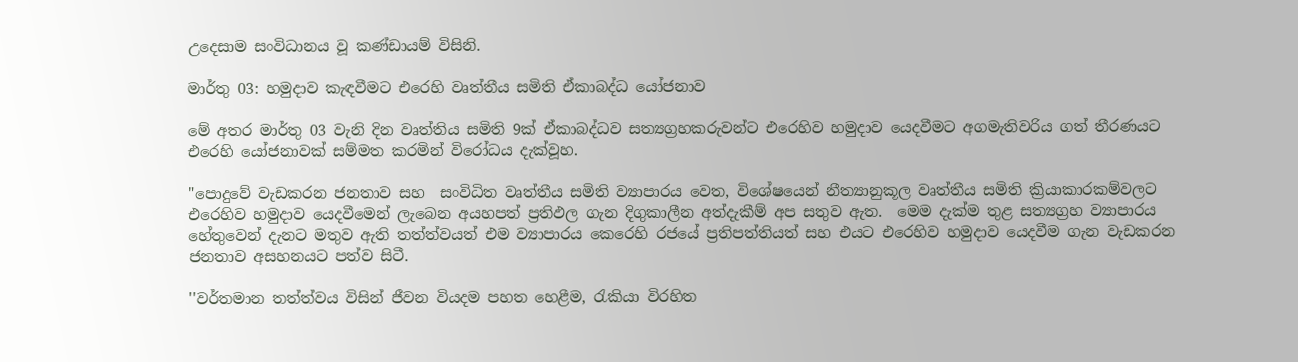උදෙසාම සංවිධානය වූ කණ්ඩායම් විසිනි.

මාර්තු 03: හමුදාව කැඳවීමට එරෙහි වෘත්තීය සමිති ඒකාබද්ධ යෝජනාව

මේ අතර මාර්තු 03 වැනි දින වෘත්තිය සමිති 9ක් ඒකාබද්ධව සත්‍යග්‍රහකරුවන්ට එරෙහිව හමුදාව යෙදවීමට අගමැතිවරිය ගත් තීරණයට එරෙහි යෝජනාවක් සම්මත කරමින් විරෝධය දැක්වූහ.

"පොදුවේ වැඩකරන ජනතාව සහ  සංවිධිත වෘත්තීය සමිති ව්‍යාපාරය වෙත, විශේෂයෙන් නීත්‍යානුකූල වෘත්තීය සමිති ක්‍රියාකාරකම්වලට එරෙහිව හමුදාව යෙදවීමෙන් ලැබෙන අයහපත් ප්‍රතිඵල ගැන දිගුකාලීන අත්දැකීම් අප සතුව ඇත.  මෙම දැක්ම තුළ සත්‍යග්‍රහ ව්‍යාපාරය හේතුවෙන් දැනට මතුව ඇති තත්ත්වයත් එම ව්‍යාපාරය කෙරෙහි රජයේ ප්‍රතිපත්තියත් සහ එයට එරෙහිව හමුදාව යෙදවීම ගැන වැඩකරන ජනතාව අසහනයට පත්ව සිටී.

''වර්තමාන තත්ත්වය විසින් ජීවන වියදම පහත හෙළීම, රැකියා විරහිත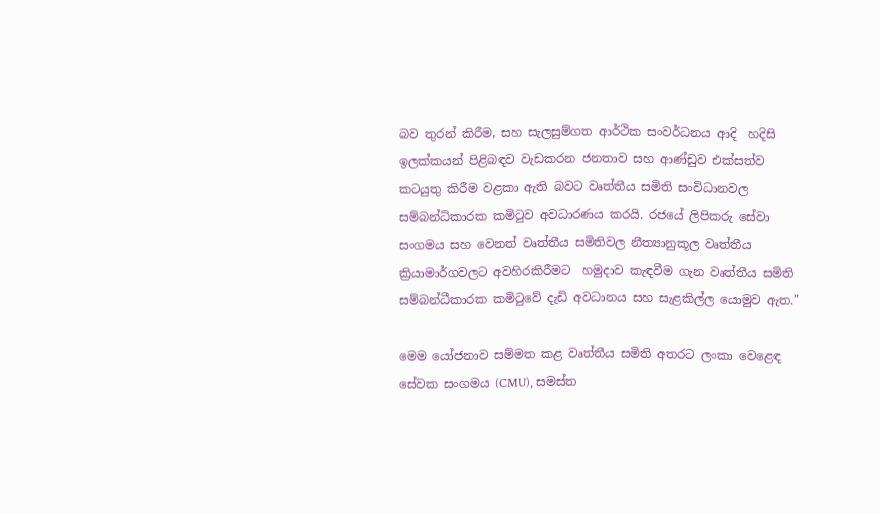බව තුරන් කිරීම, සහ සැලසුම්ගත ආර්ථික සංවර්ධනය ආදි  හදිසි ඉලක්කයන් පිළිබඳව වැඩකරන ජනතාව සහ ආණ්ඩුව එක්සත්ව  කටයුතු කිරීම වළකා ඇති බවට වෘත්තීය සමිති සංවිධානවල සම්බන්ධිකාරක කමිටුව අවධාරණය කරයි. රජයේ ලිපිකරු සේවා සංගමය සහ වෙනත් වෘත්තීය සමිතිවල නීත්‍යානුකූල වෘත්තීය ක්‍රියාමාර්ගවලට අවහිරකිරීමට  හමුදාව කැඳවීම ගැන වෘත්තීය සමිති සම්බන්ධීකාරක කමිටුවේ දැඩි අවධානය සහ සැළකිල්ල යොමුව ඇත."

මෙම යෝජනාව සම්මත කළ වෘත්තීය සමිති අතරට ලංකා වෙළෙඳ සේවක සංගමය (CMU), සමස්ත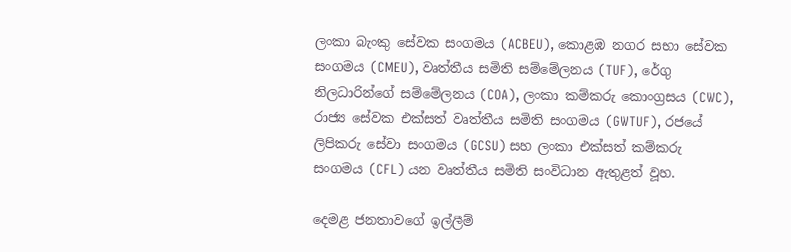ලංකා බැංකු සේවක සංගමය (ACBEU), කොළඹ නගර සභා සේවක සංගමය (CMEU), වෘත්තීය සමිති සම්මේලනය (TUF), රේගු නිලධාරින්ගේ සම්මේලනය (COA), ලංකා කම්කරු කොංග්‍රසය (CWC), රාජ්‍ය සේවක එක්සත් වෘත්තීය සමිති සංගමය (GWTUF), රජයේ ලිපිකරු සේවා සංගමය (GCSU) සහ ලංකා එක්සත් කම්කරු සංගමය (CFL) යන වෘත්තීය සමිති සංවිධාන ඇතුළත් වූහ.

දෙමළ ජනතාවගේ ඉල්ලීම්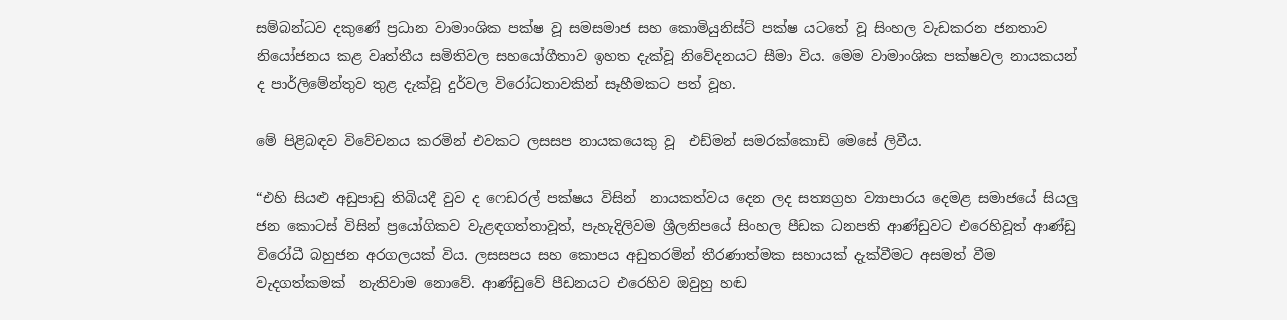සම්බන්ධව දකුණේ ප්‍රධාන වාමාංශික පක්ෂ වූ සමසමාජ සහ කොමියුනිස්ට් පක්ෂ යටතේ වූ සිංහල වැඩකරන ජනතාව නියෝජනය කළ වෘත්තීය සමිතිවල සහයෝගීතාව ඉහත දැක්වූ නිවේදනයට සීමා විය. මෙම වාමාංශික පක්ෂවල නායකයන් ද පාර්ලිමේන්තුව තුළ දැක්වූ දුර්වල විරෝධතාවකින් සෑහීමකට පත් වූහ.

මේ පිළිබඳව විවේචනය කරමින් එවකට ලසසප නායකයෙකු වූ  එඩ්මන් සමරක්කොඩි මෙසේ ලිවීය.

“එහි සියළු අඩුපාඩු තිබියදී වුව ද ෆෙඩරල් පක්ෂය විසින්  නායකත්වය දෙන ලද සත්‍යග්‍රහ ව්‍යාපාරය දෙමළ සමාජයේ සියලු ජන කොටස් විසින් ප්‍රයෝගිකව වැළඳගත්තාවූත්, පැහැදිලිවම ශ්‍රීලනිපයේ සිංහල පීඩක ධනපති ආණ්ඩුවට එරෙහිවූත් ආණ්ඩු විරෝධී බහුජන අරගලයක් විය. ලසසපය සහ කොපය අඩුතරමින් තීරණාත්මක සහායක් දැක්වීමට අසමත් වීම වැදගත්කමක්  නැතිවාම නොවේ. ආණ්ඩුවේ පීඩනයට එරෙහිව ඔවුහු හඬ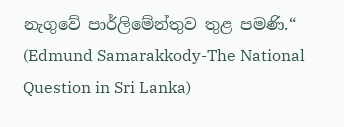නැගුවේ පාර්ලිමේන්තුව තුළ පමණි.“ (Edmund Samarakkody-The National Question in Sri Lanka)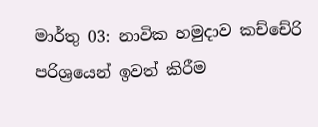මාර්තු 03: නාවික හමුදාව කච්චේරි පරිශ්‍රයෙන් ඉවත් කිරීම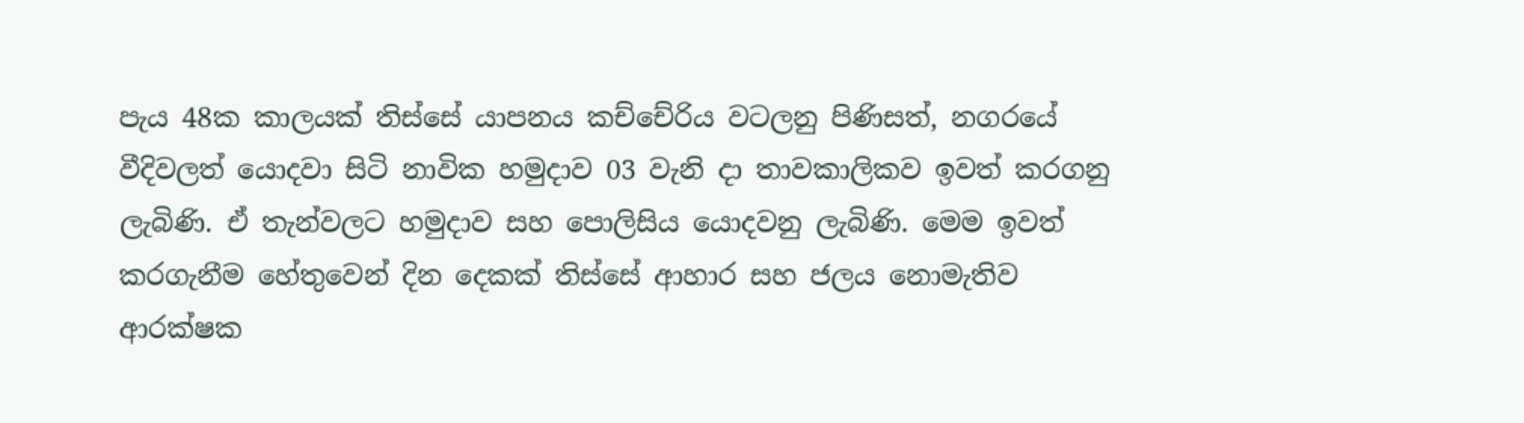පැය 48ක කාලයක් තිස්සේ යාපනය කච්චේරිය වටලනු පිණිසත්, නගරයේ වීදිවලත් යොදවා සිටි නාවික හමුදාව 03 වැනි දා තාවකාලිකව ඉවත් කරගනු ලැබිණි. ඒ තැන්වලට හමුදාව සහ පොලිසිය යොදවනු ලැබිණි. මෙම ඉවත් කරගැනීම හේතුවෙන් දින දෙකක් තිස්සේ ආහාර සහ ජලය නොමැතිව ආරක්ෂක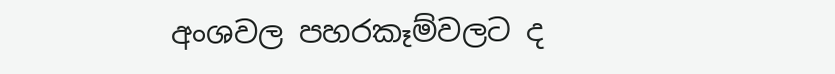අංශවල පහරකෑම්වලට ද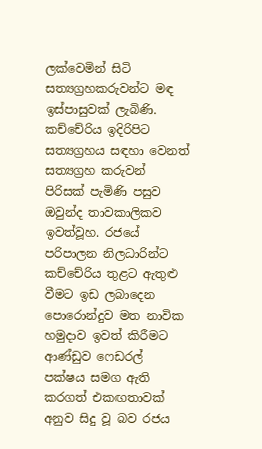ලක්වෙමින් සිටි සත්‍යග්‍රහකරුවන්ට මඳ ඉස්පාසුවක් ලැබිණි. කච්චේරිය ඉදිරිපිට සත්‍යග්‍රහය සඳහා වෙනත් සත්‍යග්‍රහ කරුවන් පිරිසක් පැමිණි පසුව ඔවුන්ද තාවකාලිකව ඉවත්වූහ. රජයේ පරිපාලන නිලධාරින්ට කච්චේරිය තුළට ඇතුළු වීමට ඉඩ ලබාදෙන පොරොන්දුව මත නාවික හමුදාව ඉවත් කිරීමට ආණ්ඩුව ෆෙඩරල් පක්ෂය සමග ඇති කරගත් එකඟතාවක් අනුව සිදු වූ බව රජය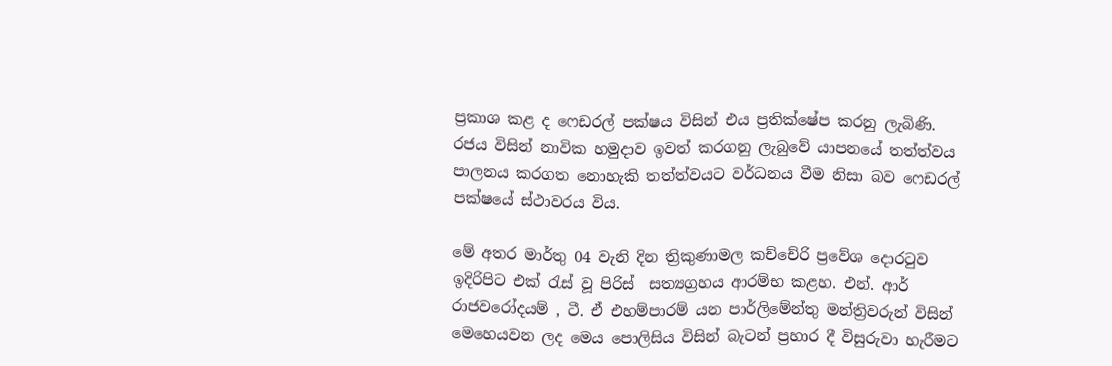ප්‍රකාශ කළ ද ෆෙඩරල් පක්ෂය විසින් එය ප්‍රතික්ෂේප කරනු ලැබිණි. රජය විසින් නාවික හමුදාව ඉවත් කරගනු ලැබුවේ යාපනයේ තත්ත්වය පාලනය කරගත නොහැකි තත්ත්වයට වර්ධනය වීම නිසා බව ෆෙඩරල් පක්ෂයේ ස්ථාවරය විය.

මේ අතර මාර්තු 04 වැනි දින ත්‍රිකුණාමල කච්චේරි ප්‍රවේශ දොරටුව  ඉදිරිපිට එක් රැස් වූ පිරිස්  සත්‍යග්‍රහය ආරම්භ කළහ. එන්. ආර් රාජවරෝදයම් , ටී. ඒ එහම්පාරම් යන පාර්ලිමේන්තු මන්ත්‍රිවරුන් විසින් මෙහෙයවන ලද මෙය පොලිසිය විසින් බැටන් ප්‍රහාර දී විසුරුවා හැරීමට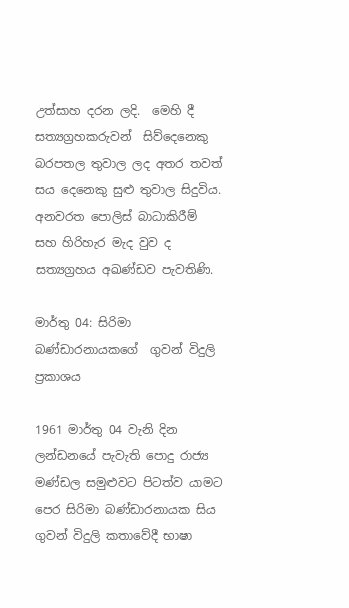උත්සාහ දරන ලදි.  මෙහි දී සත්‍යග්‍රහකරුවන්  සිව්දෙනෙකු බරපතල තුවාල ලද අතර තවත් සය දෙනෙකු සුළු තුවාල සිදුවිය. අනවරත පොලිස් බාධාකිරීම් සහ හිරිහැර මැද වුව ද සත්‍යග්‍රහය අඛණ්ඩව පැවතිණි.

මාර්තු 04: සිරිමා බණ්ඩාරනායකගේ  ගුවන් විදුලි ප්‍රකාශය

1961 මාර්තු 04 වැනි දින ලන්ඩනයේ පැවැති පොදු රාජ්‍ය මණ්ඩල සමුළුවට පිටත්ව යාමට පෙර සිරිමා බණ්ඩාරනායක සිය ගුවන් විදුලි කතාවේදී භාෂා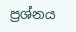ප්‍රශ්නය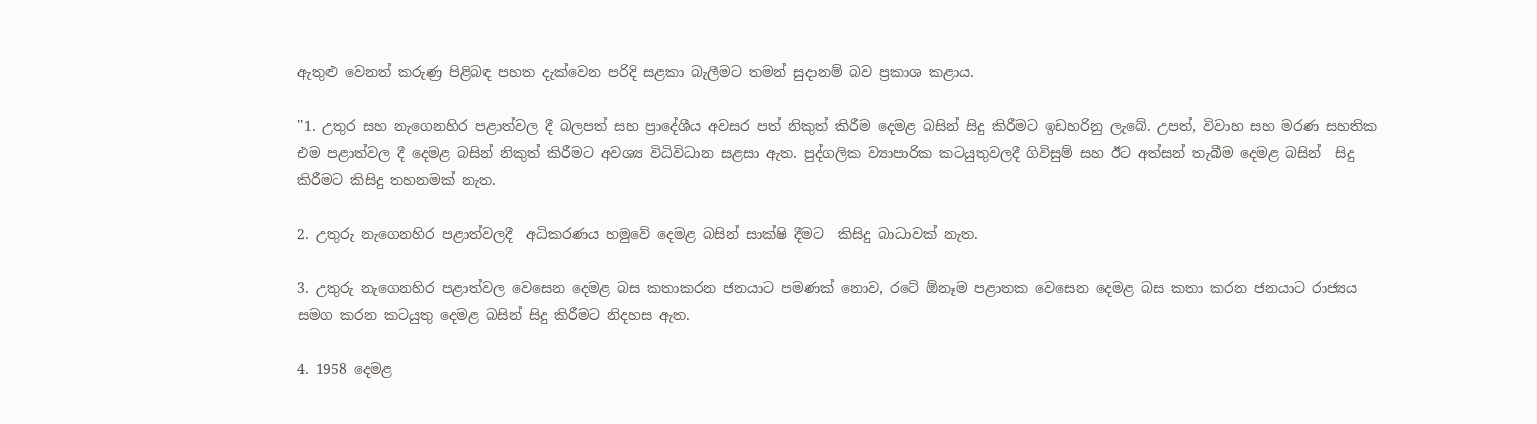ඇතුළු වෙනත් කරුණ්‍ර පිළිබඳ පහත දැක්වෙන පරිදි සළකා බැලීමට තමන් සුදානම් බව ප්‍රකාශ කළාය.

''1. උතුර සහ නැගෙනහිර පළාත්වල දී බලපත් සහ ප්‍රාදේශීය අවසර පත් නිකුත් කිරීම දෙමළ බසින් සිදු කිරීමට ඉඩහරිනු ලැබේ. උපත්, විවාහ සහ මරණ සහතික එම පළාත්වල දී දෙමළ බසින් නිකුත් කිරීමට අවශ්‍ය විධිවිධාන සළසා ඇත. පුද්ගලික ව්‍යාපාරික කටයුතුවලදී ගිවිසුම් සහ ඊට අත්සන් තැබීම දෙමළ බසින්  සිදු කිරීමට කිසිදු තහනමක් නැත.

2. උතුරු නැගෙනහිර පළාත්වලදී  අධිකරණය හමුවේ දෙමළ බසින් සාක්ෂි දීමට  කිසිදු බාධාවක් නැත.

3. උතුරු නැගෙනහිර පළාත්වල වෙසෙන දෙමළ බස කතාකරන ජනයාට පමණක් නොව, රටේ ඕනෑම පළාතක වෙසෙන දෙමළ බස කතා කරන ජනයාට රාජ්‍යය සමග කරන කටයුතු දෙමළ බසින් සිදු කිරීමට නිදහස ඇත.

4. 1958 දෙමළ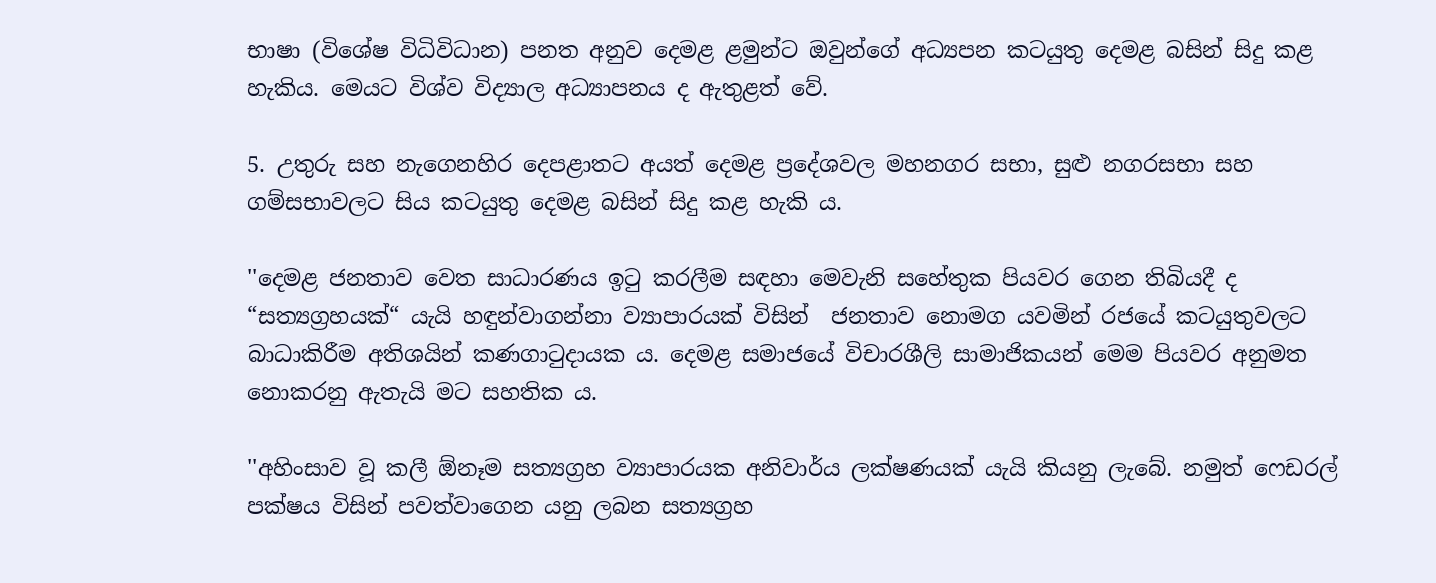භාෂා (විශේෂ විධිවිධාන) පනත අනුව දෙමළ ළමුන්ට ඔවුන්ගේ අධ්‍යපන කටයුතු දෙමළ බසින් සිදු කළ හැකිය. මෙයට විශ්ව විද්‍යාල අධ්‍යාපනය ද ඇතුළත් වේ.

5. උතුරු සහ නැගෙනහිර දෙපළාතට අයත් දෙමළ ප්‍රදේශවල මහනගර සභා, සුළු නගරසභා සහ ගම්සභාවලට සිය කටයුතු දෙමළ බසින් සිදු කළ හැකි ය.

''දෙමළ ජනතාව වෙත සාධාරණය ඉටු කරලීම සඳහා මෙවැනි සහේතුක පියවර ගෙන තිබියදී ද   “සත්‍යග්‍රහයක්“ යැයි හඳුන්වාගන්නා ව්‍යාපාරයක් විසින්  ජනතාව නොමග යවමින් රජයේ කටයුතුවලට බාධාකිරීම අතිශයින් කණගාටුදායක ය. දෙමළ සමාජයේ විචාරශීලි සාමාජිකයන් මෙම පියවර අනුමත නොකරනු ඇතැයි මට සහතික ය.

''අහිංසාව වූ කලී ඕනෑම සත්‍යග්‍රහ ව්‍යාපාරයක අනිවාර්ය ලක්ෂණයක් යැයි කියනු ලැබේ. නමුත් ෆෙඩරල් පක්ෂය විසින් පවත්වාගෙන යනු ලබන සත්‍යග්‍රහ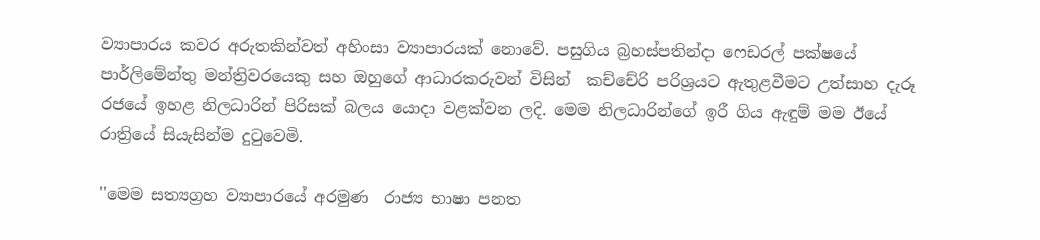ව්‍යාපාරය කවර අරුතකින්වත් අහිංසා ව්‍යාපාරයක් නොවේ. පසුගිය බ්‍රහස්පතින්දා ෆෙඩරල් පක්ෂයේ පාර්ලිමේන්තු මන්ත්‍රිවරයෙකු සහ ඔහුගේ ආධාරකරුවන් විසින්  කච්චේරි පරිශ්‍රයට ඇතුළවීමට උත්සාහ දැරූ රජයේ ඉහළ නිලධාරින් පිරිසක් බලය යොදා වළක්වන ලදි. මෙම නිලධාරින්ගේ ඉරී ගිය ඇඳුම් මම ඊයේ  රාත්‍රියේ සියැසින්ම දුටුවෙමි.

''මෙම සත්‍යග්‍රහ ව්‍යාපාරයේ අරමුණ  රාජ්‍ය භාෂා පනත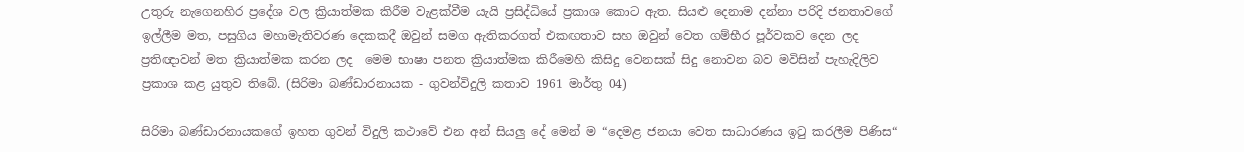උතුරු නැගෙනහිර ප්‍රදේශ වල ක්‍රියාත්මක කිරීම වැළක්වීම යැයි ප්‍රසිද්ධියේ ප්‍රකාශ කොට ඇත. සියළු දෙනාම දන්නා පරිදි ජනතාවගේ ඉල්ලීම මත, පසුගිය මහාමැතිවරණ දෙකකදී ඔවුන් සමග ඇතිකරගත් එකඟතාව සහ ඔවුන් වෙත ගම්භීර පූර්වකව දෙන ලද ප්‍රතිඥාවන් මත ක්‍රියාත්මක කරන ලද  මෙම භාෂා පනත ක්‍රියාත්මක කිරීමෙහි කිසිදු වෙනසක් සිදු නොවන බව මවිසින් පැහැදිලිව ප්‍රකාශ කළ යුතුව තිබේ. (සිරිමා බණ්ඩාරනායක - ගුවන්විදුලි කතාව 1961 මාර්තු 04)

සිරිමා බණ්ඩාරනායකගේ ඉහත ගුවන් විදුලි කථාවේ එන අන් සියලු දේ මෙන් ම “දෙමළ ජනයා වෙත සාධාරණය ඉටු කරලීම පිණිස“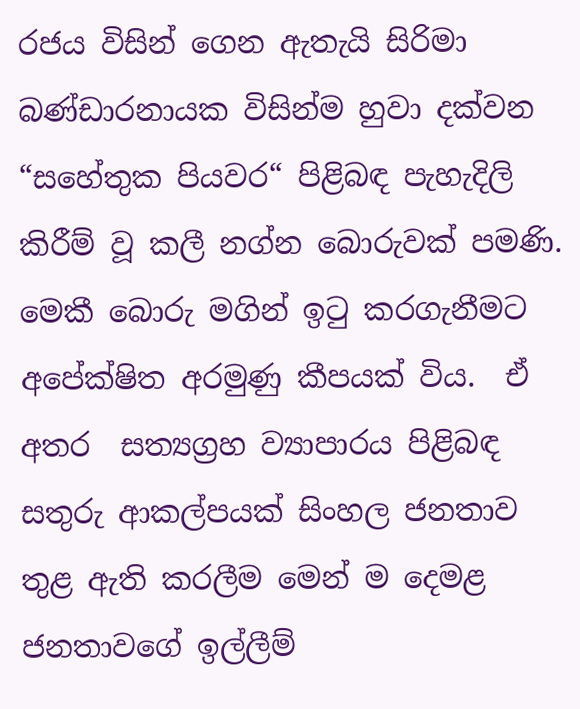රජය විසින් ගෙන ඇතැයි සිරිමා බණ්ඩාරනායක විසින්ම හුවා දක්වන “සහේතුක පියවර“ පිළිබඳ පැහැදිලි කිරීම් වූ කලී නග්න බොරුවක් පමණි. මෙකී බොරු මගින් ඉටු කරගැනීමට අපේක්ෂිත අරමුණු කීපයක් විය.  ඒ අතර  සත්‍යග්‍රහ ව්‍යාපාරය පිළිබඳ සතුරු ආකල්පයක් සිංහල ජනතාව තුළ ඇති කරලීම මෙන් ම දෙමළ ජනතාවගේ ඉල්ලීම්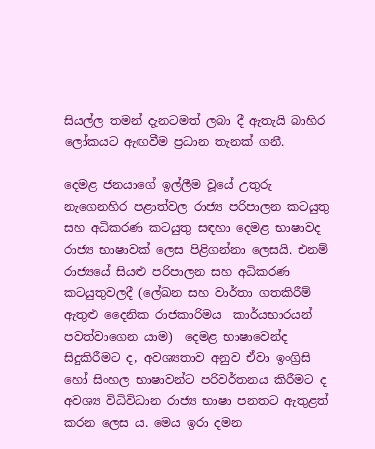සියල්ල තමන් දැනටමත් ලබා දී ඇතැයි බාහිර ලෝකයට ඇඟවීම ප්‍රධාන තැනක් ගනී.

දෙමළ ජනයාගේ ඉල්ලීම වූයේ උතුරු නැගෙනහිර පළාත්වල රාජ්‍ය පරිපාලන කටයුතු සහ අධිකරණ කටයුතු සඳහා දෙමළ භාෂාවද  රාජ්‍ය භාෂාවක් ලෙස පිළිගන්නා ලෙසයි. එනම් රාජ්‍යයේ සියළු පරිපාලන සහ අධිකරණ කටයුතුවලදී (ලේඛන සහ වාර්තා ගතකිරීම්  ඇතුළු දෛනික රාජකාරිමය  කාර්යභාරයන් පවත්වාගෙන යාම)  දෙමළ භාෂාවෙන්ද සිදුකිරීමට ද, අවශ්‍යතාව අනුව ඒවා ඉංග්‍රිසි හෝ සිංහල භාෂාවන්ට පරිවර්තනය කිරීමට ද අවශ්‍ය විධිවිධාන රාජ්‍ය භාෂා පනතට ඇතුළත් කරන ලෙස ය. මෙය ඉරා දමන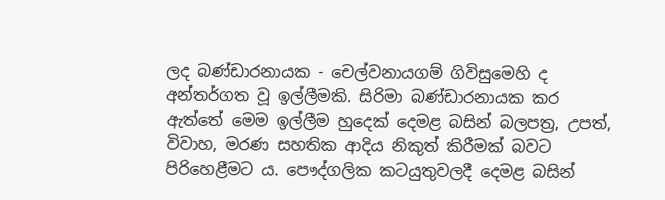ලද බණ්ඩාරනායක - චෙල්වනායගම් ගිවිසුමෙහි ද අන්තර්ගත වූ ඉල්ලීමකි. සිරිමා බණ්ඩාරනායක කර ඇත්තේ මෙම ඉල්ලීම හුදෙක් දෙමළ බසින් බලපත්‍ර, උපත්, විවාහ, මරණ සහතික ආදිය නිකුත් කිරීමක් බවට පිරිහෙළීමට ය. පෞද්ගලික කටයුතුවලදී දෙමළ බසින්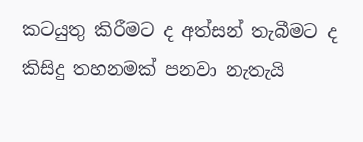කටයුතු කිරීමට ද අත්සන් තැබීමට ද කිසිදු තහනමක් පනවා නැතැයි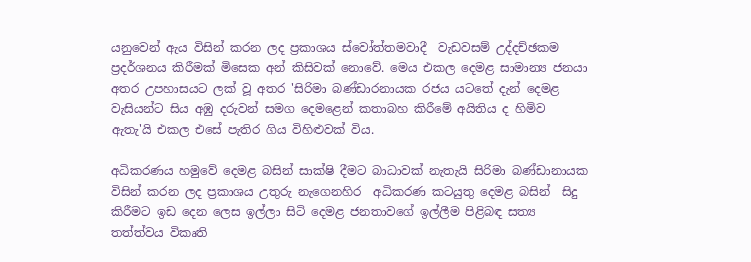යනුවෙන් ඇය විසින් කරන ලද ප්‍රකාශය ස්වෝත්තමවාදී  වැඩවසම් උද්දච්ඡකම ප්‍රදර්ශනය කිරීමක් මිසෙක අන් කිසිවක් නොවේ. මෙය එකල දෙමළ සාමාන්‍ය ජනයා අතර උපහාසයට ලක් වූ අතර 'සිරිමා බණ්ඩාරනායක රජය යටතේ දැන් දෙමළ වැසියන්ට සිය අඹු දරුවන් සමග දෙමළෙන් කතාබහ කිරීමේ අයිතිය ද හිමිව ඇතැ'යි එකල එසේ පැතිර ගිය විහිළුවක් විය.

අධිකරණය හමුවේ දෙමළ බසින් සාක්ෂි දීමට බාධාවක් නැතැයි සිරිමා බණ්ඩානායක විසින් කරන ලද ප්‍රකාශය උතුරු නැගෙනහිර  අධිකරණ කටයුතු දෙමළ බසින්  සිදු කිරීමට ඉඩ දෙන ලෙස ඉල්ලා සිටි දෙමළ ජනතාවගේ ඉල්ලීම පිළිබඳ සත්‍ය තත්ත්වය විකෘති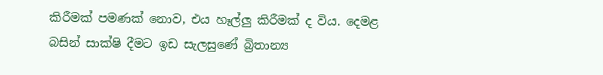කිරීමක් පමණක් නොව, එය හෑල්ලු කිරීමක් ද විය. දෙමළ බසින් සාක්ෂි දීමට ඉඩ සැලසුණේ බ්‍රිතාන්‍ය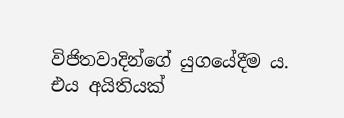විජිතවාදින්ගේ යුගයේදීම ය. එය අයිතියක්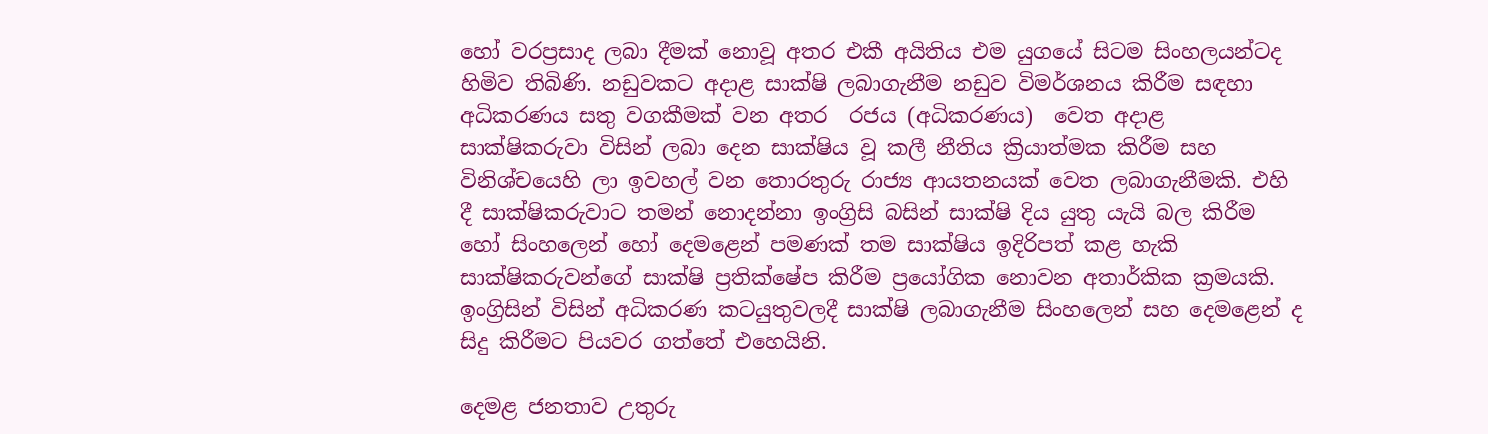හෝ වරප්‍රසාද ලබා දීමක් නොවූ අතර එකී අයිතිය එම යුගයේ සිටම සිංහලයන්ටද හිමිව තිබිණි. නඩුවකට අදාළ සාක්ෂි ලබාගැනීම නඩුව විමර්ශනය කිරීම සඳහා අධිකරණය සතු වගකීමක් වන අතර  රජය (අධිකරණය)  වෙත අදාළ සාක්ෂිකරුවා විසින් ලබා දෙන සාක්ෂිය වූ කලී නීතිය ක්‍රියාත්මක කිරීම සහ විනිශ්චයෙහි ලා ඉවහල් වන තොරතුරු රාජ්‍ය ආයතනයක් වෙත ලබාගැනීමකි. එහි දී සාක්ෂිකරුවාට තමන් නොදන්නා ඉංග්‍රිසි බසින් සාක්ෂි දිය යුතු යැයි බල කිරීම හෝ සිංහලෙන් හෝ දෙමළෙන් පමණක් තම සාක්ෂිය ඉදිරිපත් කළ හැකි සාක්ෂිකරුවන්ගේ සාක්ෂි ප්‍රතික්ෂේප කිරීම ප්‍රයෝගික නොවන අතාර්කික ක්‍රමයකි. ඉංග්‍රිසින් විසින් අධිකරණ කටයුතුවලදී සාක්ෂි ලබාගැනීම සිංහලෙන් සහ දෙමළෙන් ද සිදු කිරීමට පියවර ගත්තේ එහෙයිනි.

දෙමළ ජනතාව උතුරු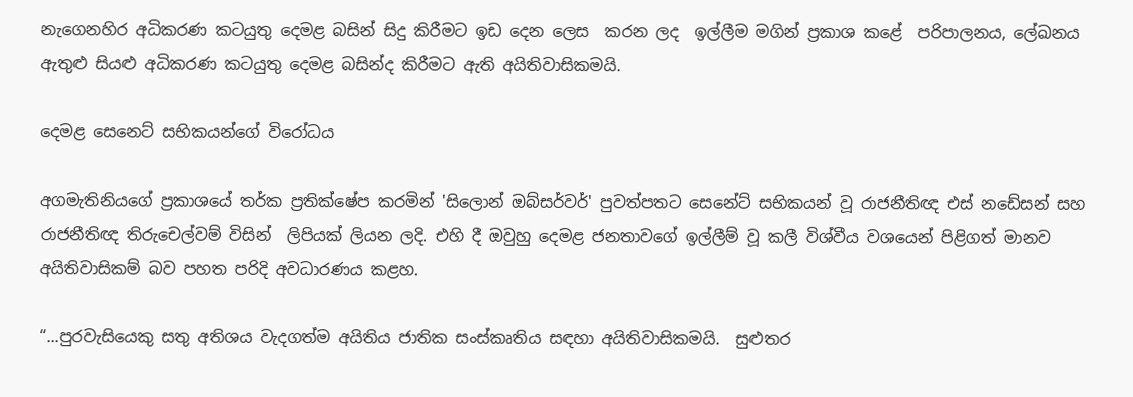නැගෙනහිර අධිකරණ කටයුතු දෙමළ බසින් සිදු කිරීමට ඉඩ දෙන ලෙස  කරන ලද  ඉල්ලීම මගින් ප්‍රකාශ කළේ  පරිපාලනය, ලේඛනය ඇතුළු සියළු අධිකරණ කටයුතු දෙමළ බසින්ද කිරීමට ඇති අයිතිවාසිකමයි.

දෙමළ සෙනෙට් සභිකයන්ගේ විරෝධය

අගමැතිනියගේ ප්‍රකාශයේ තර්ක ප්‍රතික්ෂේප කරමින් 'සිලොන් ඔබ්සර්වර්' පුවත්පතට සෙනේට් සභිකයන් වූ රාජනීතිඥ එස් නඩේසන් සහ රාජනීතිඥ තිරුචෙල්වම් විසින්  ලිපියක් ලියන ලදි. එහි දී ඔවුහු දෙමළ ජනතාවගේ ඉල්ලීම් වූ කලී විශ්වීය වශයෙන් පිළිගත් මානව අයිතිවාසිකම් බව පහත පරිදි අවධාරණය කළහ.

“...පුරවැසියෙකු සතු අතිශය වැදගත්ම අයිතිය ජාතික සංස්කෘතිය සඳහා අයිතිවාසිකමයි.  සුළුතර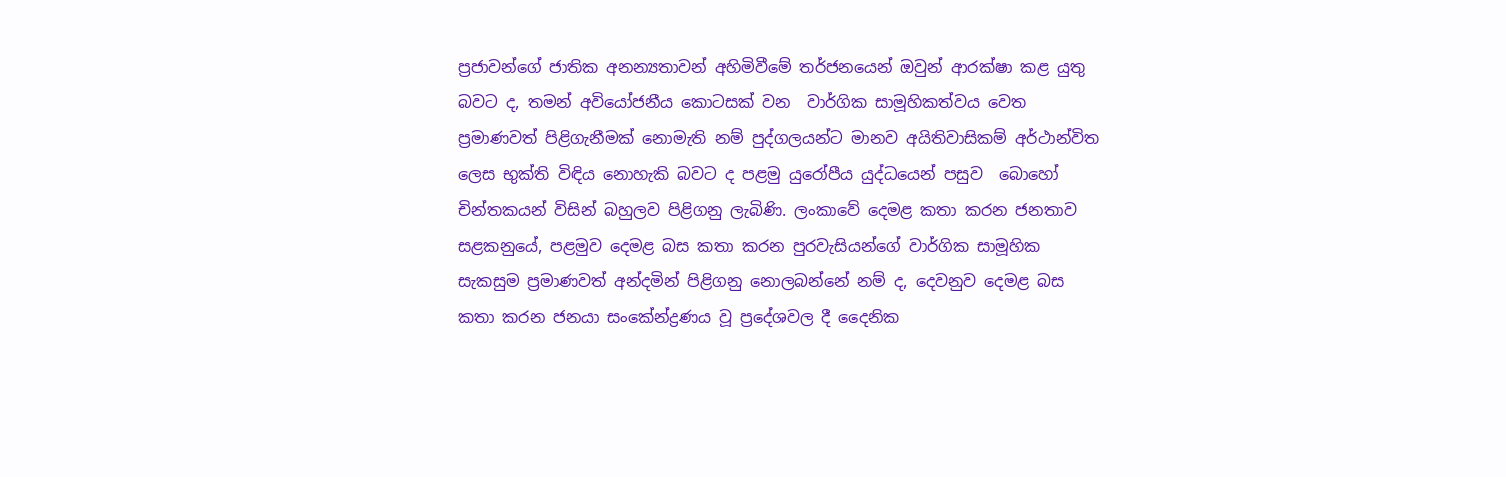ප්‍රජාවන්ගේ ජාතික අනන්‍යතාවන් අහිමිවීමේ තර්ජනයෙන් ඔවුන් ආරක්ෂා කළ යුතු බවට ද, තමන් අවියෝජනීය කොටසක් වන  වාර්ගික සාමූහිකත්වය වෙත ප්‍රමාණවත් පිළිගැනීමක් නොමැති නම් පුද්ගලයන්ට මානව අයිතිවාසිකම් අර්ථාන්විත  ලෙස භුක්ති විඳිය නොහැකි බවට ද පළමු යුරෝපීය යුද්ධයෙන් පසුව  බොහෝ චින්තකයන් විසින් බහුලව පිළිගනු ලැබිණි. ලංකාවේ දෙමළ කතා කරන ජනතාව සළකනුයේ, පළමුව දෙමළ බස කතා කරන පුරවැසියන්ගේ වාර්ගික සාමූහික සැකසුම ප්‍රමාණවත් අන්දමින් පිළිගනු නොලබන්නේ නම් ද, දෙවනුව දෙමළ බස කතා කරන ජනයා සංකේන්ද්‍රණය වූ ප්‍රදේශවල දී දෛනික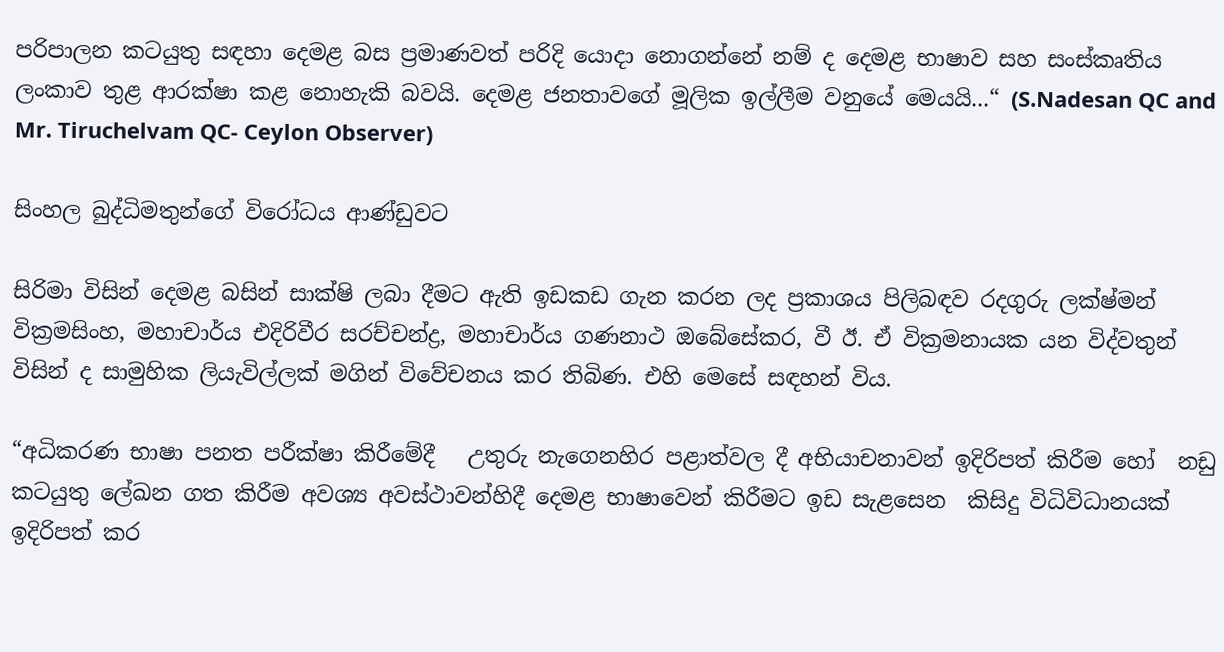පරිපාලන කටයුතු සඳහා දෙමළ බස ප්‍රමාණවත් පරිදි යොදා නොගන්නේ නම් ද දෙමළ භාෂාව සහ සංස්කෘතිය ලංකාව තුළ ආරක්ෂා කළ නොහැකි බවයි. දෙමළ ජනතාවගේ මූලික ඉල්ලීම වනුයේ මෙයයි...“ (S.Nadesan QC and Mr. Tiruchelvam QC- Ceylon Observer)

සිංහල බුද්ධිමතුන්ගේ විරෝධය ආණ්ඩුවට

සිරිමා විසින් දෙමළ බසින් සාක්ෂි ලබා දීමට ඇති ඉඩකඩ ගැන කරන ලද ප්‍රකාශය පිලිබඳව රදගුරු ලක්ෂ්මන් වික්‍රමසිංහ, මහාචාර්ය එදිරිවීර සරච්චන්ද්‍ර, මහාචාර්ය ගණනාථ ඔබේසේකර, වී ඊ. ඒ වික්‍රමනායක යන විද්වතුන් විසින් ද සාමුහික ලියැවිල්ලක් මගින් විවේචනය කර තිබිණ. එහි මෙසේ සඳහන් විය.

“අධිකරණ භාෂා පනත පරීක්ෂා කිරීමේදී   උතුරු නැගෙනහිර පළාත්වල දී අභියාචනාවන් ඉදිරිපත් කිරීම හෝ  නඩු කටයුතු ලේඛන ගත කිරීම අවශ්‍ය අවස්ථාවන්හිදී දෙමළ භාෂාවෙන් කිරීමට ඉඩ සැළසෙන  කිසිදු විධිවිධානයක් ඉදිරිපත් කර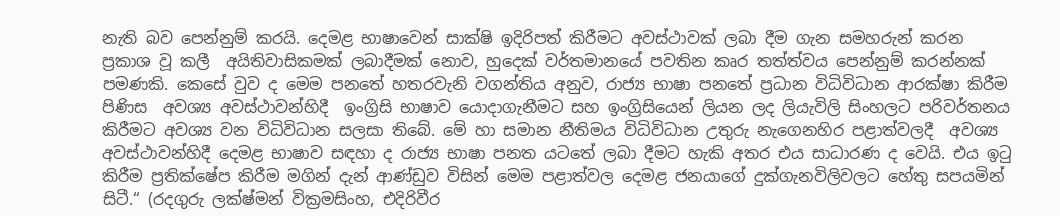නැති බව පෙන්නුම් කරයි. දෙමළ භාෂාවෙන් සාක්ෂි ඉදිරිපත් කිරීමට අවස්ථාවක් ලබා දීම ගැන සමහරුන් කරන ප්‍රකාශ වූ කලී  අයිතිවාසිකමක් ලබාදීමක් නොව, හුදෙක් වර්තමානයේ පවතින කෘර තත්ත්වය පෙන්නුම් කරන්නක් පමණකි. කෙසේ වුව ද මෙම පනතේ හතරවැනි වගන්තිය අනුව, රාජ්‍ය භාෂා පනතේ ප්‍රධාන විධිවිධාන ආරක්ෂා කිරීම පිණිස  අවශ්‍ය අවස්ථාවන්හිදී  ඉංග්‍රිසි භාෂාව යොදාගැනීමට සහ ඉංග්‍රිසියෙන් ලියන ලද ලියැවිලි සිංහලට පරිවර්තනය කිරීමට අවශ්‍ය වන විධිවිධාන සලසා තිබේ. මේ හා සමාන නීතිමය විධිවිධාන උතුරු නැගෙනහිර පළාත්වලදී  අවශ්‍ය අවස්ථාවන්හිදී දෙමළ භාෂාව සඳහා ද රාජ්‍ය භාෂා පනත යටතේ ලබා දීමට හැකි අතර එය සා‍ධාරණ ද වෙයි. එය ඉටු කිරීම ප්‍රතික්ෂේප කිරීම මගින් දැන් ආණ්ඩුව විසින් මෙම පළාත්වල දෙමළ ජනයාගේ දුක්ගැනවිලිවලට හේතු සපයමින් සිටී.“ (රදගුරු ලක්ෂ්මන් වික්‍රමසිංහ, එදිරිවීර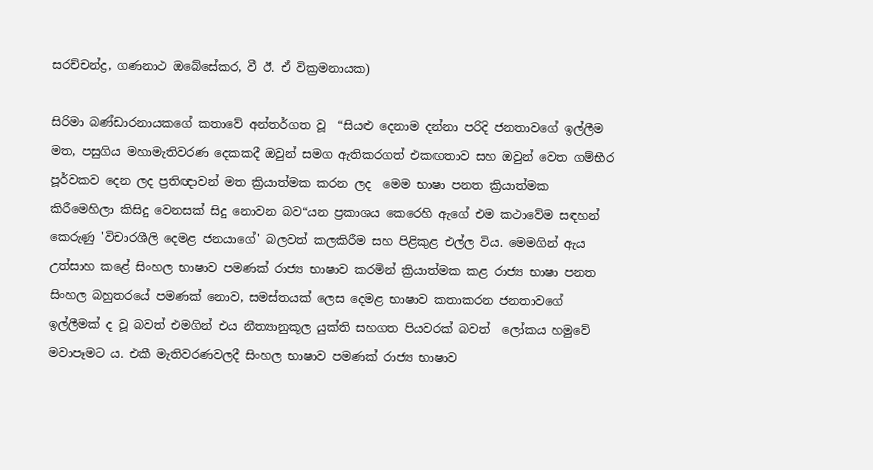සරච්චන්ද්‍ර, ගණනාථ ඔබේසේකර, වී ඊ. ඒ වික්‍රමනායක)

සිරිමා බණ්ඩාරනායකගේ කතාවේ අන්තර්ගත වූ  “සියළු දෙනාම දන්නා පරිදි ජනතාවගේ ඉල්ලීම මත, පසුගිය මහාමැතිවරණ දෙකකදී ඔවුන් සමග ඇතිකරගත් එකඟතාව සහ ඔවුන් වෙත ගම්භීර පූර්වකව දෙන ලද ප්‍රතිඥාවන් මත ක්‍රියාත්මක කරන ලද  මෙම භාෂා පනත ක්‍රියාත්මක කිරීමෙහිලා කිසිදු වෙනසක් සිදු නොවන බව“යන ප්‍රකාශය කෙරෙහි ඇගේ එම කථාවේම සඳහන් කෙරුණු 'විචාරශීලි දෙමළ ජනයාගේ' බලවත් කලකිරීම සහ පිළිකුළ එල්ල විය. මෙමගින් ඇය උත්සාහ කළේ සිංහල භාෂාව පමණක් රාජ්‍ය භාෂාව කරමින් ක්‍රියාත්මක කළ රාජ්‍ය භාෂා පනත සිංහල බහුතරයේ පමණක් නොව, සමස්තයක් ලෙස දෙමළ භාෂාව කතාකරන ජනතාවගේ ඉල්ලීමක් ද වූ බවත් එමගින් එය නීත්‍යානුකූල යුක්ති සහගත පියවරක් බවත්  ලෝකය හමුවේ මවාපෑමට ය. එකී මැතිවරණවලදී සිංහල භාෂාව පමණක් රාජ්‍ය භාෂාව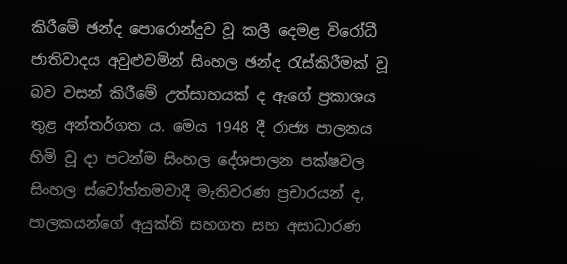කිරීමේ ඡන්ද පොරොන්දුව වූ කලී දෙමළ විරෝධී ජාතිවාදය අවුළුවමින් සිංහල ඡන්ද රැස්කිරීමක් වූ බව වසන් කිරීමේ උත්සාහයක් ද ඇගේ ප්‍රකාශය තුළ අන්තර්ගත ය. මෙය 1948 දී රාජ්‍ය පාලනය හිමි වූ දා පටන්ම සිංහල දේශපාලන පක්ෂවල සිංහල ස්වෝත්තමවාදී මැතිවරණ ප්‍රචාරයන් ද,  පාලකයන්ගේ අයුක්ති සහගත සහ අසාධාරණ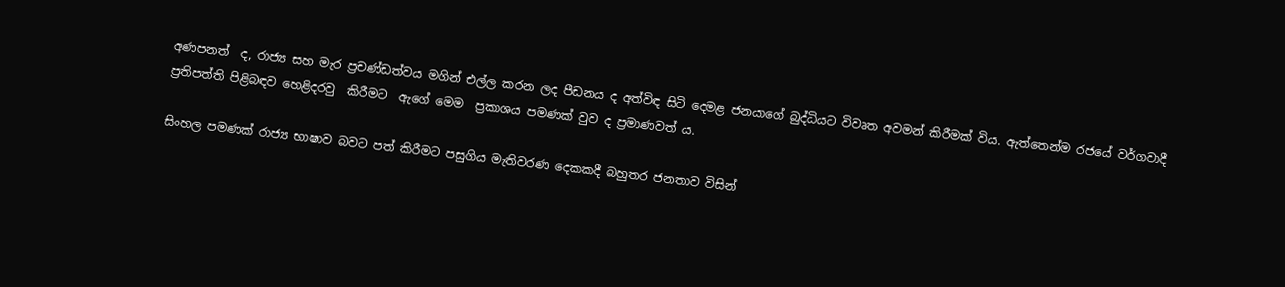අණපනත්  ද, රාජ්‍ය සහ මැර ප්‍රචණ්ඩත්වය මගින් එල්ල කරන ලද පීඩනය ද අත්විඳ සිටි දෙමළ ජනයාගේ බුද්ධියට විවෘත අවමන් කිරීමක් විය. ඇත්තෙන්ම රජයේ වර්ගවාදී ප්‍රතිපත්ති පිළිබඳව හෙළිදරවු  කිරීමට  ඇගේ මෙම  ප්‍රකාශය පමණක් වුව ද ප්‍රමාණවත් ය.

සිංහල පමණක් රාජ්‍ය භාෂාව බවට පත් කිරීමට පසුගිය මැතිවරණ දෙකකදී බහුතර ජනතාව විසින්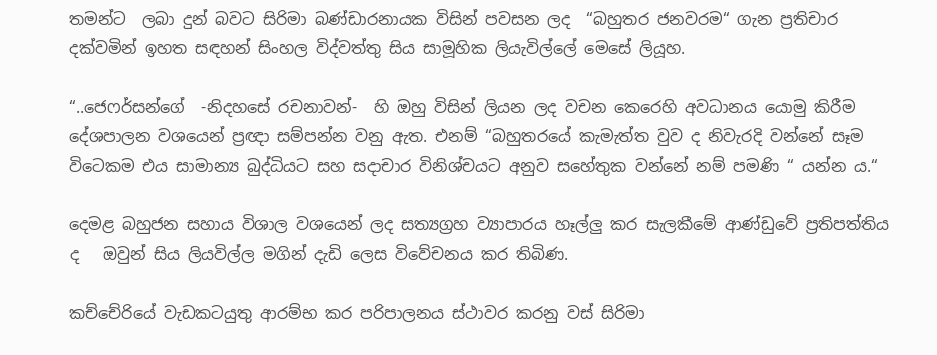තමන්ට  ලබා දුන් බවට සිරිමා බණ්ඩාරනායක විසින් පවසන ලද  “බහුතර ජනවරම“ ගැන ප්‍රතිචාර දක්වමින් ඉහත සඳහන් සිංහල විද්වත්තු සිය සාමූහික ලියැවිල්ලේ මෙසේ ලියූහ.

“..ජෙෆර්සන්ගේ  -නිදහසේ රචනාවන්-  හි ඔහු විසින් ලියන ලද වචන කෙරෙහි අවධානය යොමු කිරීම  දේශපාලන වශයෙන් ප්‍රඥා සම්පන්න වනු ඇත. එනම් “බහුතරයේ කැමැත්ත වුව ද නිවැරදි වන්නේ සෑම විටෙකම එය සාමාන්‍ය බුද්ධියට සහ සදාචාර විනිශ්චයට අනුව සහේතුක වන්නේ නම් පමණි “ යන්න ය.“

දෙමළ බහුජන සහාය විශාල වශයෙන් ලද සත්‍යග්‍රහ ව්‍යාපාරය හෑල්ලු කර සැලකීමේ ආණ්ඩුවේ ප්‍රතිපත්තිය ද   ඔවුන් සිය ලියවිල්ල මගින් දැඩි ලෙස විවේචනය කර තිබිණ.

කච්චේරියේ වැඩකටයුතු ආරම්භ කර පරිපාලනය ස්ථාවර කරනු වස් සිරිමා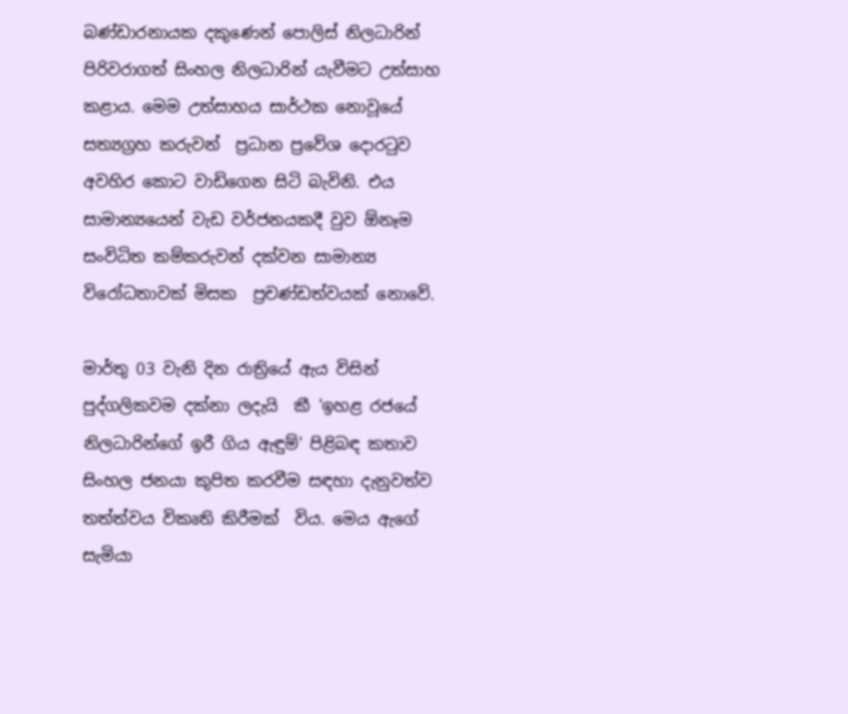බණ්ඩාරනායක දකුණෙන් පොලිස් නිලධාරින් පිරිවරාගත් සිංහල නිලධාරින් යැවීමට උත්සාහ කළාය. මෙම උත්සාහය සාර්ථක නොවූයේ සත්‍යග්‍රහ කරුවන්  ප්‍රධාන ප්‍රවේශ දොරටුව අවහිර කොට වාඩිගෙන සිටි බැවිනි. එය සාමාන්‍යයෙන් වැඩ වර්ජනයකදී වුව ඕනෑම සංවිධිත කම්කරුවන් දක්වන සාමාන්‍ය විරෝධතාවක් මිසක  ප්‍රචණ්ඩත්වයක් නොවේ.

මාර්තු 03 වැනි දින රාත්‍රියේ ඇය විසින් පුද්ගලිකවම දක්නා ලදැයි  කී 'ඉහළ රජයේ නිලධාරින්ගේ ඉරී ගිය ඇඳුම්' පිළිබඳ කතාව සිංහල ජනයා කුපිත කරවීම සඳහා දැනුවත්ව තත්ත්වය විකෘති කිරීමක්  විය. මෙය ඇගේ සැමියා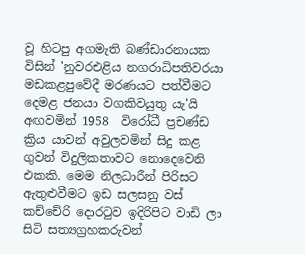වූ හිටපු අගමැති බණ්ඩාරනායක විසින් 'නුවරඑළිය නගරාධිපතිවරයා මඩකළපුවේදී මරණයට පත්වීමට දෙමළ ජනයා වගකිවයුතු යැ'යි අඟවමින් 1958  විරෝධී ප්‍රචණ්ඩ ක්‍රිය යාවන් අවුලවමින් සිදු කළ ගුවන් විදුලිකතාවට නොදෙවෙනි එකකි. මෙම නිලධාරීන් පිරිසට ඇතුළුවීමට ඉඩ සලසනු වස්  කච්චේරි දොරටුව ඉදිරිපිට වාඩි ලා සිටි සත්‍යග්‍රහකරුවන්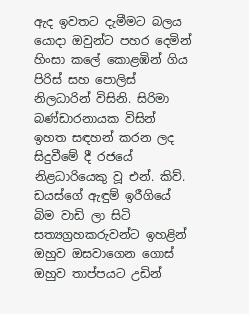ඇද ඉවතට දැමීමට බලය යොදා ඔවුන්ට පහර දෙමින් හිංසා කලේ කොළඹින් ගිය පිරිස් සහ පොලිස් නිලධාරින් විසිනි. සිරිමා බණ්ඩාරනායක විසින් ඉහත සඳහන් කරන ලද සිදුවීමේ දී රජයේ නිළධාරියෙකු වූ එන්. කිව්. ඩයස්ගේ ඇඳුම් ඉරීගියේ බිම වාඩි ලා සිටි සත්‍යග්‍රහකරුවන්ට ඉහළින් ඔහුව ඔසවාගෙන ගොස් ඔහුව තාප්පයට උඩින්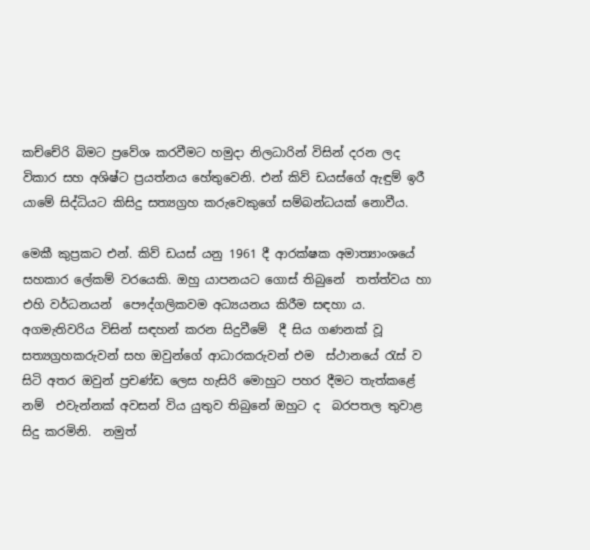කච්චේරි බිමට ප්‍රවේශ කරවීමට හමුදා නිලධාරින් විසින් දරන ලද විකාර සහ අශිෂ්ට ප්‍රයත්නය හේතුවෙනි. එන් කිව් ඩයස්ගේ ඇඳුම් ඉරී යාමේ සිද්ධියට කිසිදු සත්‍යග්‍රහ කරුවෙකුගේ සම්බන්ධයක් නොවීය.

මෙකී කුප්‍රකට එන්. කිව් ඩයස් යනු 1961 දී ආරක්ෂක අමාත්‍යාංශයේ සහකාර ලේකම් වරයෙකි. ඔහු යාපනයට ගොස් තිබුනේ  තත්ත්වය හා එහි වර්ධනයන්  පෞද්ගලිකවම අධ්‍යයනය කිරීම සඳහා ය. අගමැතිවරිය විසින් සඳහන් කරන සිදුවීමේ  දී සිය ගණනක් වූ සත්‍යග්‍රහකරුවන් සහ ඔවුන්ගේ ආධාරකරුවන් එම  ස්ථානයේ රැස් ව සිටි අතර ඔවුන් ප්‍රචණ්ඩ ලෙස හැසිරි මොහුට පහර දීමට තැත්කළේ නම්  එවැන්නක් අවසන් විය යුතුව තිබුනේ ඔහුට ද  බරපතල තුවාළ සිදු කරමිනි.  නමුත්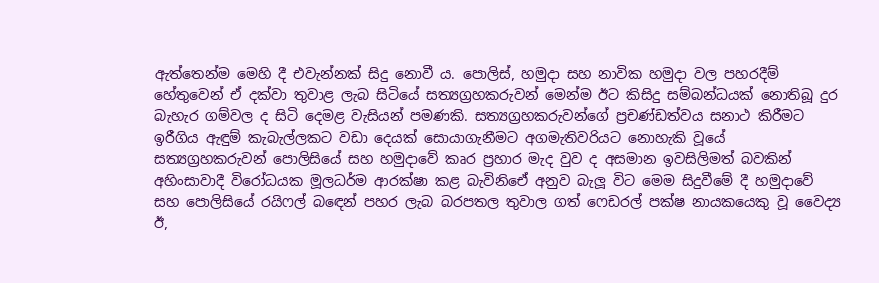ඇත්තෙන්ම මෙහි දී එවැන්නක් සිදු නොවී ය. පොලිස්, හමුදා සහ නාවික හමුදා වල පහරදීම් හේතුවෙන් ඒ දක්වා තුවාළ ලැබ සිටියේ සත්‍යග්‍රහකරුවන් මෙන්ම ඊට කිසිදු සම්බන්ධයක් නොතිබූ දුර බැහැර ගම්වල ද සිටි දෙමළ වැසියන් පමණකි. සත්‍යග්‍රහකරුවන්ගේ ප්‍රචණ්ඩත්වය සනාථ කිරීමට ඉරීගිය ඇඳුම් කැබැල්ලකට වඩා දෙයක් සොයාගැනීමට අගමැතිවරියට නොහැකි වූයේ සත්‍යග්‍රහකරුවන් පොලිසියේ සහ හමුදාවේ කෘර ප්‍රහාර මැද වුව ද අසමාන ඉවසිලිමත් බවකින් අහිංසාවාදී විරෝධයක මූලධර්ම ආරක්ෂා කළ බැවිනිඓ් අනුව බැලූ විට මෙම සිදුවීමේ දී හමුදාවේ සහ පොලිසියේ රයිෆල් බඳෙන් පහර ලැබ බරපතල තුවාල ගත් ෆෙඩරල් පක්ෂ නායකයෙකු වූ වෛද්‍ය ඊ,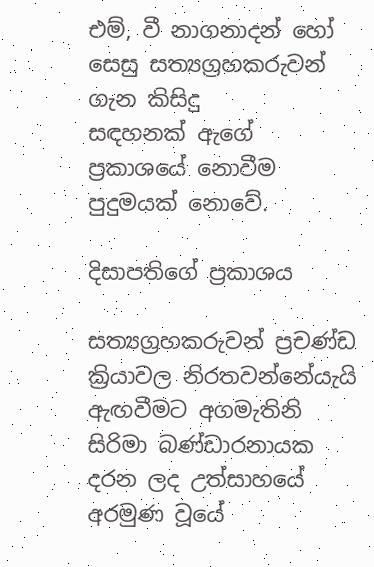එම්, වී නාගනාදන් හෝ සෙසු සත්‍යග්‍රහකරුවන් ගැන කිසිදු සඳහනක් ‍ඇගේ ප්‍රකාශයේ නොවීම පුදුමයක් නොවේ.

දිසාපතිගේ ප්‍රකාශය

සත්‍යග්‍රහකරුවන් ප්‍රචණ්ඩ ක්‍රියාවල නිරතවන්නේයැයි ඇඟවීමට අගමැතිනි සිරිමා බණ්ඩාරනායක දරන ලද උත්සාහයේ අරමුණ වූයේ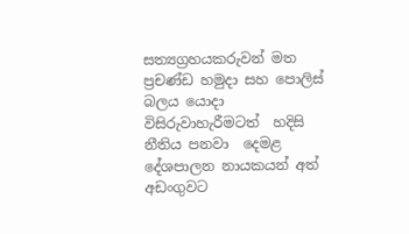සත්‍යග්‍රහයකරුවන් මත  ප්‍රචණ්ඩ හමුදා සහ පොලිස් බලය යොදා විසිරුවාහැරීමටත්  හදිසි නීතිය පනවා  දෙමළ දේශපාලන නායකයන් අත් අඩංගුවට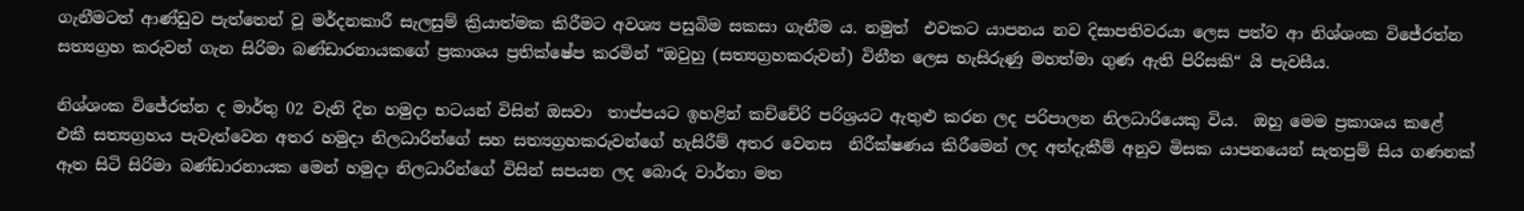ගැනීමටත් ආණ්ඩුව පැත්තෙන් වූ මර්දනකාරී සැලසුම් ක්‍රියාත්මක කිරීමට අවශ්‍ය පසුබිම සකසා ගැනීම ය. නමුත්  එවකට යාපනය නව දිසාපතිවරයා ලෙස පත්ව ආ නිශ්ශංක විජේරත්න සත්‍යග්‍රහ කරුවන් ගැන සිරිමා බණ්ඩාරනායකගේ ප්‍රකාශය ප්‍රතික්ෂේප කරමින් “ඔවුහු (සත්‍යග්‍රහකරුවන්) විනීත ලෙස හැසිරුණු මහත්මා ගුණ ඇති පිරිසකි“ යි පැවසීය.

නිශ්ශංක විජේරත්න ද මාර්තු 02 වැනි දින හමුදා භටයන් විසින් ඔසවා  තාප්පයට ඉහළින් කච්චේරි පරිශ්‍රයට ඇතුළු කරන ලද පරිපාලන නිලධාරියෙකු විය.  ඔහු මෙම ප්‍රකාශය කළේ එකී සත්‍යග්‍රහය පැවැත්වෙන අතර හමුදා නිලධාරින්ගේ සහ සත්‍යග්‍රහකරුවන්ගේ හැසිරීම් අතර වෙනස  නිරීක්ෂණය කිරීමෙන් ලද අත්දැකීම් අනුව මිසක යාපනයෙන් සැතපුම් සිය ගණනක් ඈත සිටි සිරිමා බණ්ඩාරනායක මෙන් හමුදා නිලධාරින්ගේ විසින් සපයන ලද බොරු වාර්තා මත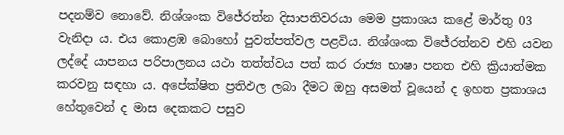පදනම්ව නොවේ. නිශ්ශංක විජේරත්න දිසාපතිවරයා මෙම ප්‍රකාශය කළේ මාර්තු 03 වැනිදා ය. එය කොළඹ බොහෝ පුවත්පත්වල පළවිය. නිශ්ශංක විජේරත්නව එහි යවන ලද්දේ යාපනය පරිපාලනය යථා තත්ත්වය පත් කර රාජ්‍ය භාෂා පනත එහි ක්‍රියාත්මක කරවනු සඳහා ය. අපේක්ෂිත ප්‍රතිඵල ලබා දීමට ඔහු අසමත් වූයෙන් ද ඉහත ප්‍රකාශය හේතුවෙන් ද මාස දෙකකට පසුව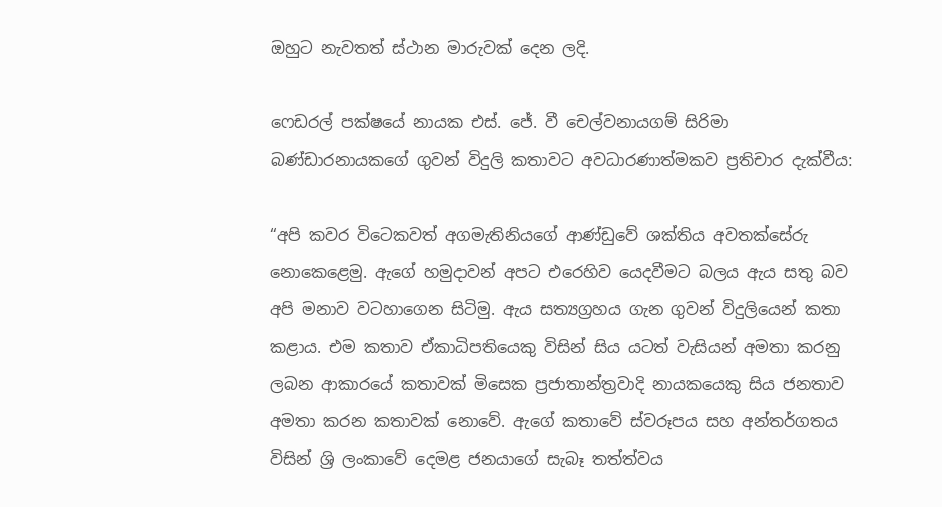ඔහුට නැවතත් ස්ථාන මාරුවක් දෙන ලදි.

ෆෙඩරල් පක්ෂයේ නායක එස්. ජේ. වී චෙල්වනායගම් සිරිමා බණ්ඩාරනායකගේ ගුවන් විදුලි කතාවට අවධාරණාත්මකව ප්‍රතිචාර දැක්වීය:

“අපි කවර විටෙකවත් අගමැතිනියගේ ආණ්ඩුවේ ශක්තිය අවතක්සේරු නොකෙළෙමු. ඇගේ හමුදාවන් අපට එරෙහිව යෙදවීමට බලය ඇය සතු බව අපි මනාව වටහාගෙන සිටිමු. ඇය සත්‍යග්‍රහය ගැන ගුවන් විදුලියෙන් කතා කළාය. එම කතාව ඒකාධිපතියෙකු විසින් සිය යටත් වැසියන් අමතා කරනු ලබන ආකාරයේ කතාවක් මිසෙක ප්‍රජාතාන්ත්‍රවාදි නායකයෙකු සිය ජනතාව අමතා කරන කතාවක් නොවේ. ඇගේ කතාවේ ස්වරූපය සහ අන්තර්ගතය විසින් ශ්‍රි ලංකාවේ දෙමළ ජනයාගේ සැබෑ තත්ත්වය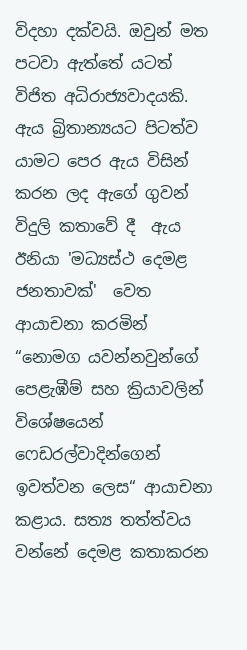විදහා දක්වයි. ඔවුන් මත පටවා ඇත්තේ යටත් විජිත අධිරාජ්‍යවාදයකි. ඇය බ්‍රිතාන්‍යයට පිටත්ව යාමට පෙර ඇය විසින් කරන ලද ඇගේ ගුවන් විදුලි කතාවේ දී  ඇය ඊනියා 'මධ්‍යස්ථ දෙමළ ජනතාවක්'  වෙත ආයාචනා කරමින් “නොමග යවන්නවුන්ගේ පෙළැඹීම් සහ ක්‍රියාවලින් විශේෂයෙන් ෆෙඩරල්වාදින්ගෙන් ඉවත්වන ලෙස“ ආයාචනා කළාය. සත්‍ය තත්ත්වය වන්නේ දෙමළ කතාකරන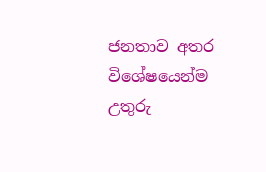ජනතාව අතර විශේෂයෙන්ම උතුරු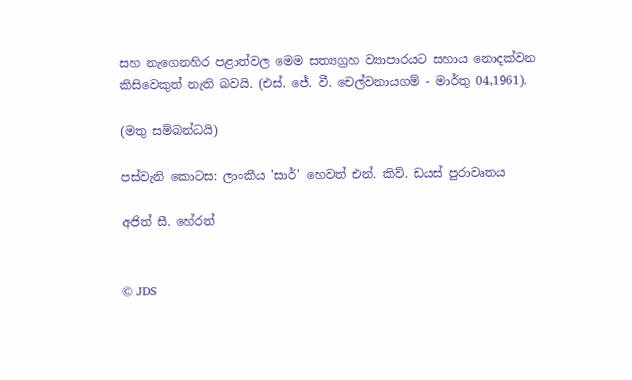සහ නැගෙනහිර පළාත්වල මෙම සත්‍යග්‍රහ ව්‍යාපාරයට සහාය නොදක්වන කිසිවෙකුත් නැති බවයි. (එස්. ජේ. වී. චෙල්වනායගම් - මාර්තු 04,1961).

(මතු සම්බන්ධයි)

පස්වැනි කොටස: ලාංකීය 'සාර්' හෙවත් එන්. කිව්. ඩයස් පුරාවෘතය

අජිත් සී. හේරත්


© JDS